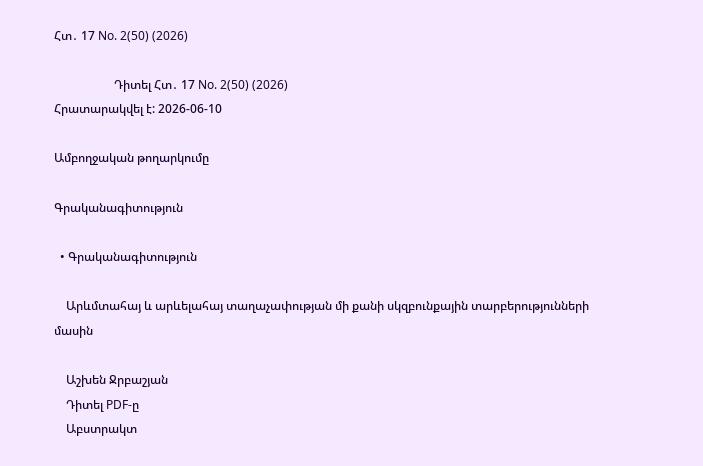Հտ․ 17 No. 2(50) (2026)

                    Դիտել Հտ․ 17 No. 2(50) (2026)
Հրատարակվել է: 2026-06-10

Ամբողջական թողարկումը

Գրականագիտություն

  • Գրականագիտություն

    Արևմտահայ և արևելահայ տաղաչափության մի քանի սկզբունքային տարբերությունների մասին

    Աշխեն Ջրբաշյան
    Դիտել PDF-ը
    Աբստրակտ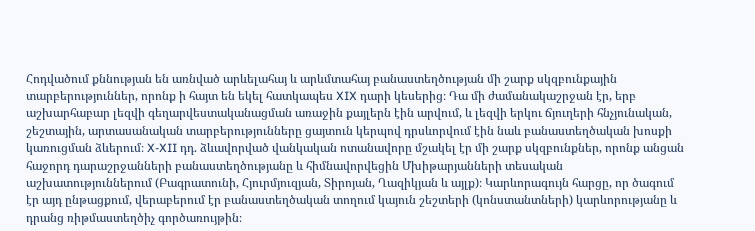Հոդվածում քննության են առնված արևելահայ և արևմտահայ բանաստեղծության մի շարք սկզբունքային տարբերություններ, որոնք ի հայտ են եկել հատկապես XIX դարի կեսերից։ Դա մի ժամանակաշրջան էր, երբ աշխարհաբար լեզվի գեղարվեստականացման առաջին քայլերն էին արվում, և լեզվի երկու ճյուղերի հնչյունական, շեշտային, արտասանական տարբերությունները ցայտուն կերպով դրսևորվում էին նաև բանաստեղծական խոսքի կառուցման ձևերում։ X-XII դդ. ձևավորված վանկական ոտանավորը մշակել էր մի շարք սկզբունքներ, որոնք անցան հաջորդ դարաշրջանների բանաստեղծությանը և հիմնավորվեցին Մխիթարյանների տեսական աշխատություններում (Բագրատունի, Հյուրմյուզյան, Տիրոյան, Ղազիկյան և այլք)։ Կարևորագույն հարցը, որ ծագում էր այդ ընթացքում, վերաբերում էր բանաստեղծական տողում կայուն շեշտերի (կոնստանտների) կարևորությանը և դրանց ռիթմաստեղծիչ գործառույթին։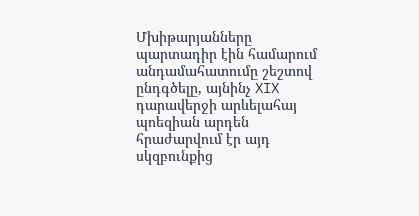Մխիթարյանները պարտադիր էին համարում անդամահատումը շեշտով ընդգծելը, այնինչ XIX դարավերջի արևելահայ պոեզիան արդեն հրաժարվում էր այդ սկզբունքից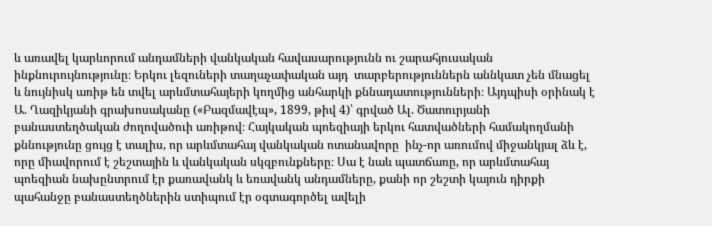և առավել կարևորում անդամների վանկական հավասարությունն ու շարահյուսական ինքնուրույնությունը։ Երկու լեզուների տաղաչափական այդ  տարբերություններն աննկատ չեն մնացել և նույնիսկ առիթ են տվել արևմտահայերի կողմից անհարկի քննադատությունների։ Այդպիսի օրինակ է Ա. Ղազիկյանի գրախոսականը («Բազմավէպ», 1899, թիվ 4)՝ գրված Ալ. Ծատուրյանի բանաստեղծական ժողովածուի առիթով։ Հայկական պոեզիայի երկու հատվածների համակողմանի քննությունը ցույց է տալիս, որ արևմտահայ վանկական ոտանավորը  ինչ-որ առումով միջանկյալ ձև է, որը միավորում է շեշտային և վանկական սկզբունքները։ Սա է նաև պատճառը, որ արևմտահայ պոեզիան նախընտրում էր քառավանկ և եռավանկ անդամները, քանի որ շեշտի կայուն դիրքի պահանջը բանաստեղծներին ստիպում էր օգտագործել ավելի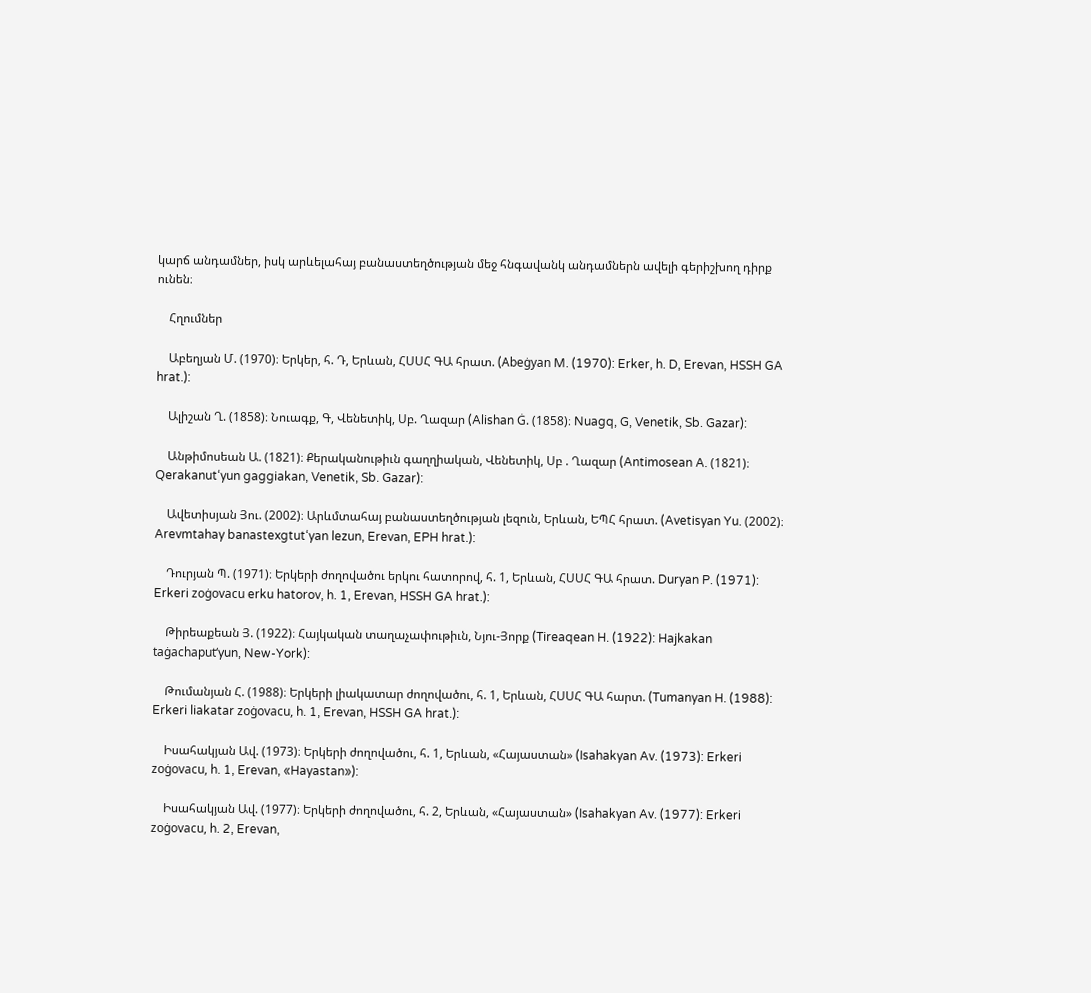կարճ անդամներ, իսկ արևելահայ բանաստեղծության մեջ հնգավանկ անդամներն ավելի գերիշխող դիրք ունեն։

    Հղումներ

    Աբեղյան Մ. (1970)։ Երկեր, հ. Դ, Երևան, ՀՍՍՀ ԳԱ հրատ. (Abeġyan M. (1970): Erker, h. D, Erevan, HSSH GA hrat.):

    Ալիշան Ղ. (1858)։ Նուագք, Գ, Վենետիկ, Սբ. Ղազար (Alishan Ġ. (1858)։ Nuagq, G, Venetik, Sb. Gazar):

    Անթիմոսեան Ա. (1821)։ Քերականութիւն գաղղիական, Վենետիկ, Սբ . Ղազար (Antimosean A. (1821)։ Qerakanut‘yun gaggiakan, Venetik, Sb. Gazar):

    Ավետիսյան Յու. (2002)։ Արևմտահայ բանաստեղծության լեզուն, Երևան, ԵՊՀ հրատ. (Avetisyan Yu. (2002)։ Arevmtahay banastexgtut‘yan lezun, Erevan, EPH hrat.):

    Դուրյան Պ. (1971)։ Երկերի ժողովածու երկու հատորով, հ. 1, Երևան, ՀՍՍՀ ԳԱ հրատ. Duryan P. (1971): Erkeri zoġovacu erku hatorov, h. 1, Erevan, HSSH GA hrat.):

    Թիրեաքեան Յ. (1922)։ Հայկական տաղաչափութիւն, Նյու-Յորք (Tireaqean H. (1922): Hajkakan taġachaput‘yun, New-York):

    Թումանյան Հ. (1988)։ Երկերի լիակատար ժողովածու, հ. 1, Երևան, ՀՍՍՀ ԳԱ հարտ. (Tumanyan H. (1988): Erkeri liakatar zoġovacu, h. 1, Erevan, HSSH GA hrat.):

    Իսահակյան Ավ. (1973)։ Երկերի ժողովածու, հ. 1, Երևան, «Հայաստան» (Isahakyan Av. (1973): Erkeri zoġovacu, h. 1, Erevan, «Hayastan»):

    Իսահակյան Ավ. (1977)։ Երկերի ժողովածու, հ. 2, Երևան, «Հայաստան» (Isahakyan Av. (1977): Erkeri zoġovacu, h. 2, Erevan,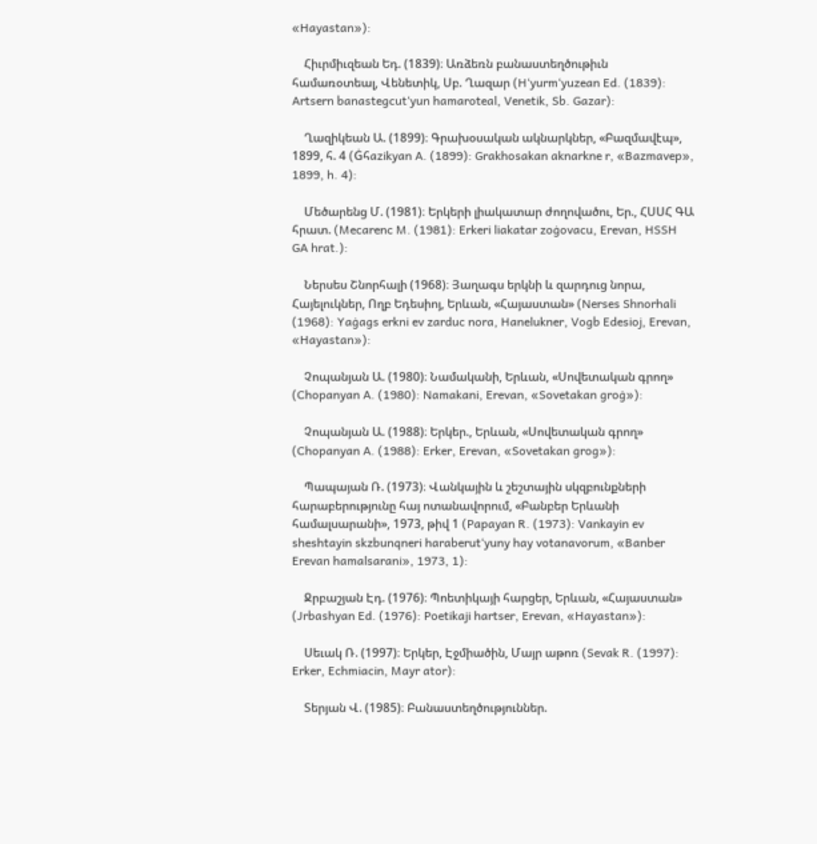«Hayastan»):

    Հիւրմիւզեան Եդ. (1839)։ Առձեռն բանաստեղծութիւն համառօտեալ, Վենետիկ, Սբ. Ղազար (H‘yurm‘yuzean Ed. (1839): Artsern banastegcut‘yun hamaroteal, Venetik, Sb. Gazar):

    Ղազիկեան Ա. (1899)։ Գրախօսական ակնարկներ, «Բազմավէպ», 1899, հ. 4 (Ġհazikyan A. (1899): Grakhosakan aknarkne r, «Bazmavep», 1899, h. 4):

    Մեծարենց Մ. (1981)։ Երկերի լիակատար ժողովածու, Եր., ՀՍՍՀ ԳԱ հրատ. (Mecarenc M. (1981): Erkeri liakatar zoġovacu, Erevan, HSSH GA hrat.):

    Ներսես Շնորհալի (1968)։ Յաղագս երկնի և զարդուց նորա, Հայելուկներ, Ողբ Եդեսիոյ, Երևան, «Հայաստան» (Nerses Shnorhali (1968): Yaġags erkni ev zarduc nora, Hanelukner, Vogb Edesioj, Erevan, «Hayastan»):

    Չոպանյան Ա. (1980)։ Նամականի, Երևան, «Սովետական գրող» (Chopanyan A. (1980): Namakani, Erevan, «Sovetakan groġ»):

    Չոպանյան Ա. (1988)։ Երկեր., Երևան, «Սովետական գրող» (Chopanyan A. (1988): Erker, Erevan, «Sovetakan grog»):

    Պապայան Ռ. (1973)։ Վանկային և շեշտային սկզբունքների հարաբերությունը հայ ոտանավորում, «Բանբեր Երևանի համալսարանի», 1973, թիվ 1 (Papayan R. (1973): Vankayin ev sheshtayin skzbunqneri haraberut‘yuny hay votanavorum, «Banber Erevan hamalsarani», 1973, 1):

    Ջրբաշյան Էդ. (1976)։ Պոետիկայի հարցեր, Երևան, «Հայաստան» (Jrbashyan Ed. (1976): Poetikaji hartser, Erevan, «Hayastan»):

    Սեւակ Ռ. (1997)։ Երկեր, Էջմիածին, Մայր աթոռ (Sevak R. (1997): Erker, Echmiacin, Mayr ator):

    Տերյան Վ. (1985)։ Բանաստեղծություններ.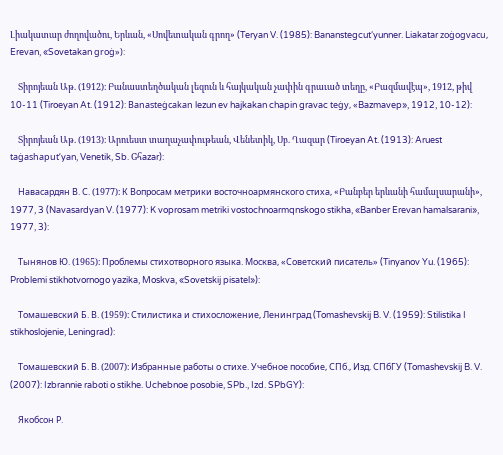Լիակատար ժողովածու, Երևան, «Սովետական գրող» (Teryan V. (1985): Bananstegcut‘yunner. Liakatar zoġogvacu, Erevan, «Sovetakan groġ»):

    Տիրոյեան Աթ. (1912)։ Բանաստեղծական լեզուն և հայկական չափին գրաւած տեղը, «Բազմավէպ», 1912, թիվ 10-11 (Tiroeyan At. (1912): Banasteġcakan lezun ev hajkakan chapin gravac teġy, «Bazmavep», 1912, 10-12):

    Տիրոյեան Աթ. (1913)։ Արուեստ տաղաչափութեան, Վենետիկ, Սբ. Ղազար (Tiroeyan At. (1913): Aruest taġashaput‘yan, Venetik, Sb. Gհazar):

    Навасардян В. С. (1977)։ К Вопросам метрики восточноармянского стиха, «Բանբեր երևանի համալսարանի», 1977, 3 (Navasardyan V. (1977): K voprosam metriki vostochnoarmqnskogo stikha, «Banber Erevan hamalsarani», 1977, 3):

    Тынянов Ю. (1965)։ Проблемы стихотворного языка. Москва, «Советский писатель» (Tinyanov Yu. (1965): Problemi stikhotvornogo yazika, Moskva, «Sovetskij pisatel»):

    Томашевский Б. В. (1959)։ Стилистика и стихосложение, Ленинград (Tomashevskij B. V. (1959): Stilistika I stikhoslojenie, Leningrad):

    Томашевский Б. В. (2007)։ Избранные работы о стихе. Учебное пособие, СПб., Изд. СПбГУ (Tomashevskij B. V. (2007): Izbrannie raboti o stikhe. Uchebnoe posobie, SPb., Izd. SPbGY):

    Якобсон Р.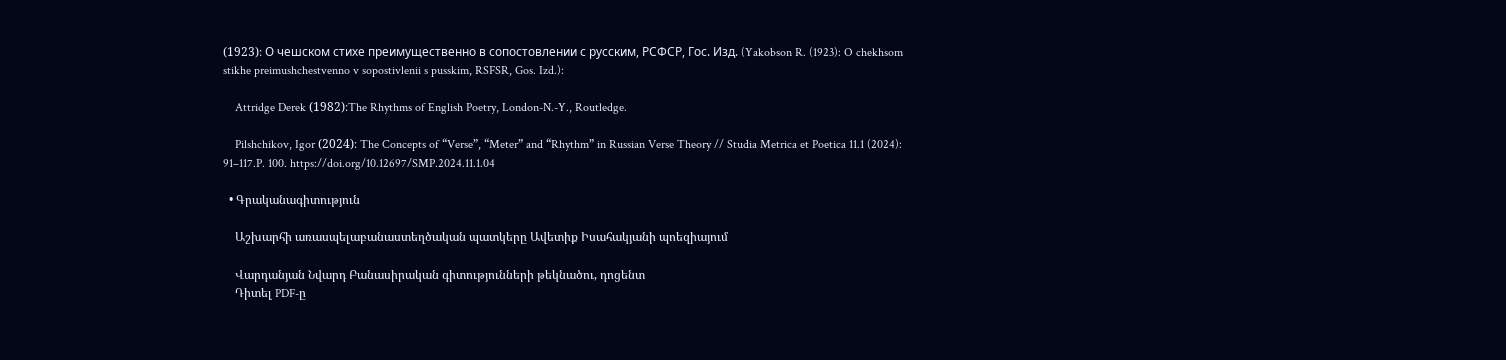(1923)։ О чешском стихе преимущественно в сопостовлении с русским, РСФСР, Гос. Изд. (Yakobson R. (1923): O chekhsom stikhe preimushchestvenno v sopostivlenii s pusskim, RSFSR, Gos. Izd.):

    Attridge Derek (1982)։The Rhythms of English Poetry, London-N.-Y., Routledge.

    Pilshchikov, Igor (2024)։ The Concepts of “Verse”, “Meter” and “Rhythm” in Russian Verse Theory // Studia Metrica et Poetica 11.1 (2024): 91–117.P. 100. https://doi.org/10.12697/SMP.2024.11.1.04

  • Գրականագիտություն

    Աշխարհի առասպելաբանաստեղծական պատկերը Ավետիք Իսահակյանի պոեզիայում

    Վարդանյան Նվարդ Բանասիրական գիտությունների թեկնածու, դոցենտ
    Դիտել PDF-ը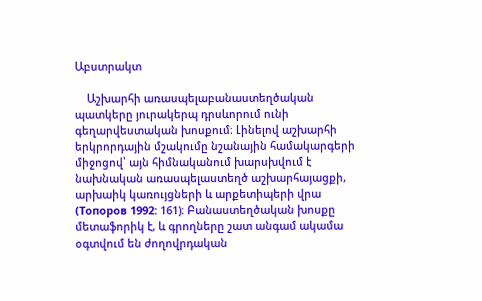Աբստրակտ

    Աշխարհի առասպելաբանաստեղծական պատկերը յուրակերպ դրսևորում ունի գեղարվեստական խոսքում։ Լինելով աշխարհի երկրորդային մշակումը նշանային համակարգերի միջոցով՝ այն հիմնականում խարսխվում է նախնական առասպելաստեղծ աշխարհայացքի, արխաիկ կառույցների և արքետիպերի վրա (Топоров 1992: 161)։ Բանաստեղծական խոսքը մետաֆորիկ է, և գրողները շատ անգամ ակամա օգտվում են ժողովրդական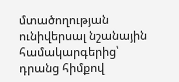մտածողության ունիվերսալ նշանային համակարգերից՝ դրանց հիմքով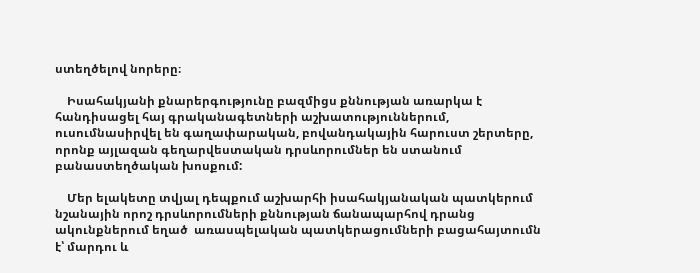ստեղծելով նորերը։

    Իսահակյանի քնարերգությունը բազմիցս քննության առարկա է հանդիսացել հայ գրականագետների աշխատություններում, ուսումնասիրվել են գաղափարական, բովանդակային հարուստ շերտերը, որոնք այլազան գեղարվեստական դրսևորումներ են ստանում բանաստեղծական խոսքում:

    Մեր ելակետը տվյալ դեպքում աշխարհի իսահակյանական պատկերում նշանային որոշ դրսևորումների քննության ճանապարհով դրանց ակունքներում եղած  առասպելական պատկերացումների բացահայտումն է՝ մարդու և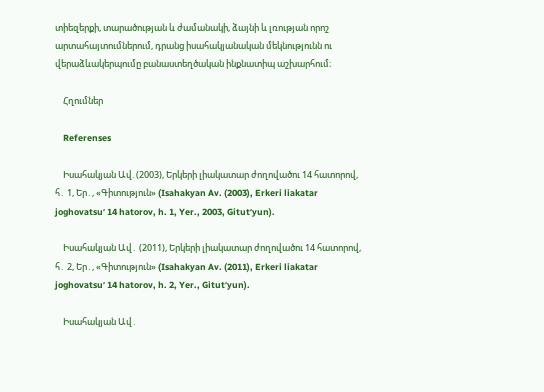տիեզերքի, տարածության և ժամանակի, ձայնի և լռության որոշ արտահայտումներում, դրանց իսահակյանական մեկնությունն ու վերաձևակերպումը բանաստեղծական ինքնատիպ աշխարհում։

    Հղումներ

    Referenses

    Իսահակյան Ավ. (2003), Երկերի լիակատար ժողովածու 14 հատորով, հ․ 1, Եր․, «Գիտություն» (Isahakyan Av. (2003), Erkeri liakatar joghovatsuʻ 14 hatorov, h. 1, Yer., 2003, Gitutʻyun).

    Իսահակյան Ավ․ (2011), Երկերի լիակատար ժողովածու 14 հատորով, հ․ 2, Եր․, «Գիտություն» (Isahakyan Av. (2011), Erkeri liakatar joghovatsuʻ 14 hatorov, h. 2, Yer., Gitutʻyun).

    Իսահակյան Ավ․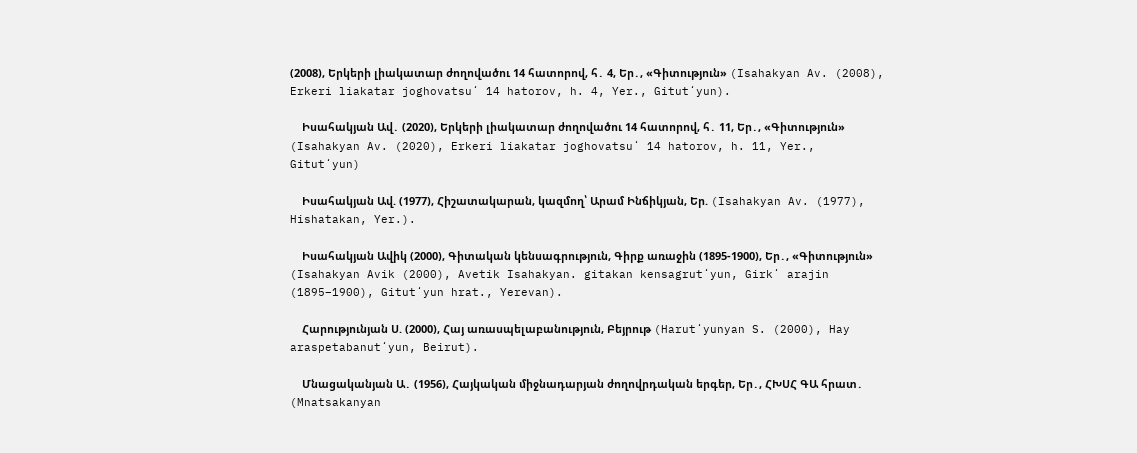(2008), Երկերի լիակատար ժողովածու 14 հատորով, հ․ 4, Եր․, «Գիտություն» (Isahakyan Av. (2008), Erkeri liakatar joghovatsuʻ 14 hatorov, h. 4, Yer., Gitutʻyun).

    Իսահակյան Ավ․ (2020), Երկերի լիակատար ժողովածու 14 հատորով, հ․ 11, Եր․, «Գիտություն» (Isahakyan Av. (2020), Erkeri liakatar joghovatsuʻ 14 hatorov, h. 11, Yer., Gitutʻyun)

    Իսահակյան Ավ. (1977), Հիշատակարան, կազմող՝ Արամ Ինճիկյան, Եր. (Isahakyan Av. (1977), Hishatakan, Yer.).

    Իսահակյան Ավիկ (2000), Գիտական կենսագրություն, Գիրք առաջին (1895-1900), Եր․, «Գիտություն» (Isahakyan Avik (2000), Avetik Isahakyan. gitakan kensagrutʻyun, Girkʻ arajin (1895–1900), Gitutʻyun hrat., Yerevan).

    Հարությունյան Ս. (2000), Հայ առասպելաբանություն, Բեյրութ (Harutʻyunyan S. (2000), Hay araspetabanutʻyun, Beirut).

    Մնացականյան Ա․ (1956), Հայկական միջնադարյան ժողովրդական երգեր, Եր․, ՀԽՍՀ ԳԱ հրատ․ (Mnatsakanyan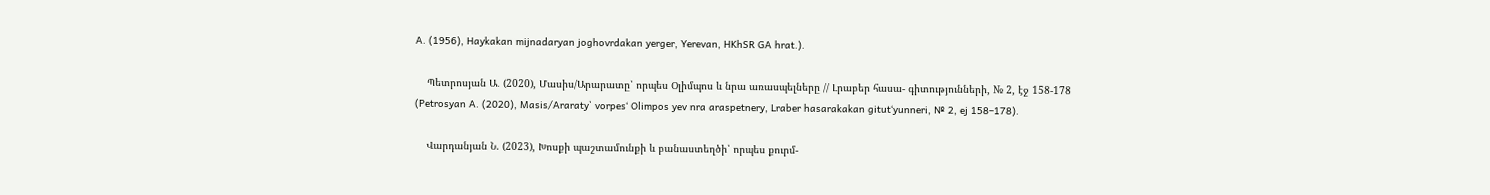A. (1956), Haykakan mijnadaryan joghovrdakan yerger, Yerevan, HKhSR GA hrat.).

    Պետրոսյան Ա․ (2020), Մասիս/Արարատը՝ որպես Օլիմպոս և նրա առասպելները // Լրաբեր հասա- գիտությունների, № 2, էջ 158-178 (Petrosyan A. (2020), Masis/Araraty՝ vorpesʻ Olimpos yev nra araspetnery, Lraber hasarakakan gitutʻyunneri, № 2, ej 158–178).

    Վարդանյան Ն. (2023), Խոսքի պաշտամունքի և բանաստեղծի՝ որպես քուրմ-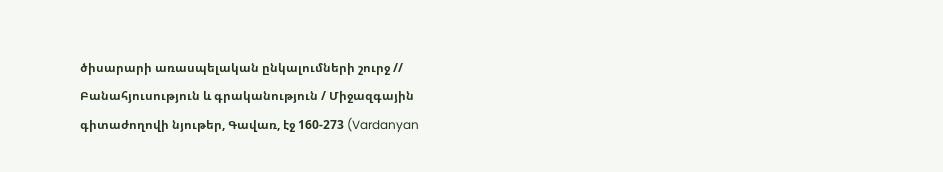ծիսարարի առասպելական ընկալումների շուրջ // Բանահյուսություն և գրականություն / Միջազգային գիտաժողովի նյութեր, Գավառ, էջ 160-273 (Vardanyan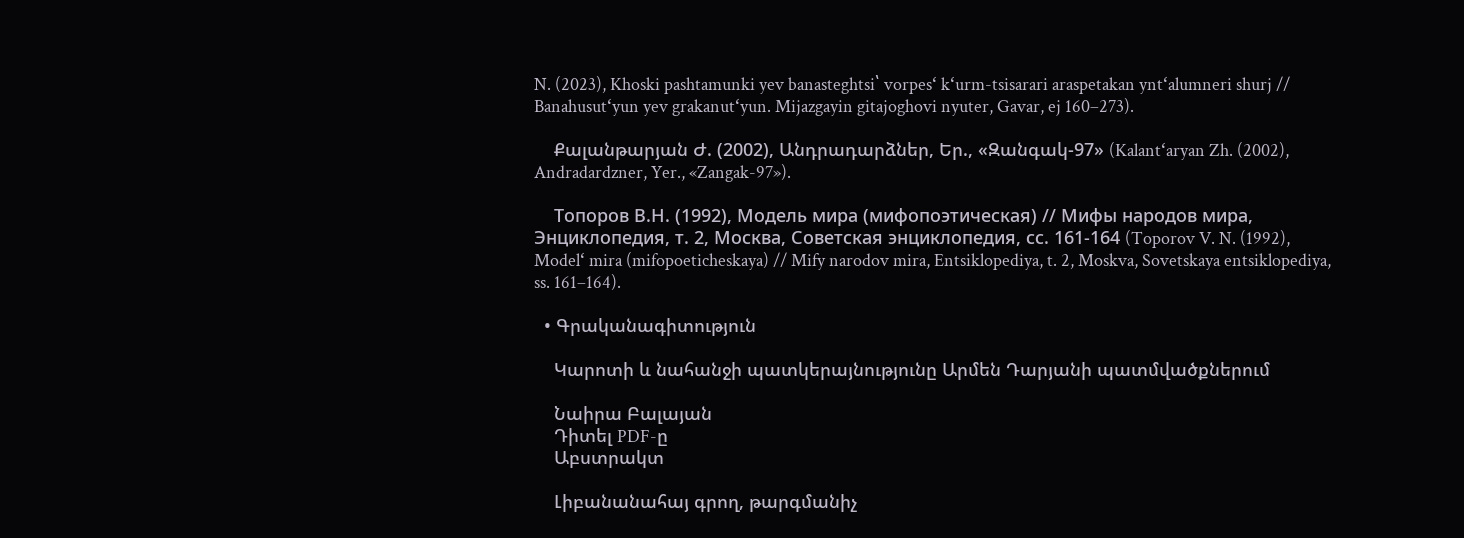N. (2023), Khoski pashtamunki yev banasteghtsi՝ vorpesʻ kʻurm-tsisarari araspetakan yntʻalumneri shurj // Banahusutʻyun yev grakanutʻyun. Mijazgayin gitajoghovi nyuter, Gavar, ej 160–273).

    Քալանթարյան Ժ. (2002), Անդրադարձներ, Եր., «Զանգակ-97» (Kalantʻaryan Zh. (2002), Andradardzner, Yer., «Zangak-97»).

    Топоров В.Н. (1992), Модель мира (мифопоэтическая) // Мифы народов мира, Энциклопедия, т. 2, Москва, Советская энциклопедия, сс. 161-164 (Toporov V. N. (1992), Modelʻ mira (mifopoeticheskaya) // Mify narodov mira, Entsiklopediya, t. 2, Moskva, Sovetskaya entsiklopediya, ss. 161–164).

  • Գրականագիտություն

    Կարոտի և նահանջի պատկերայնությունը Արմեն Դարյանի պատմվածքներում

    Նաիրա Բալայան
    Դիտել PDF-ը
    Աբստրակտ

    Լիբանանահայ գրող, թարգմանիչ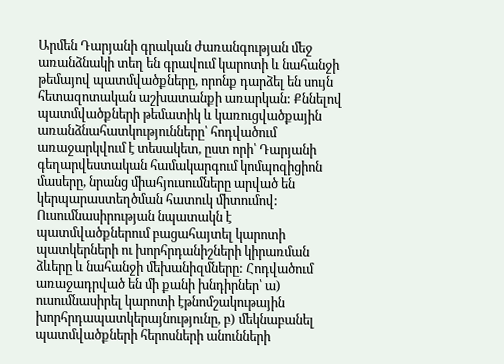Արմեն Դարյանի գրական ժառանգության մեջ առանձնակի տեղ են գրավում կարոտի և նահանջի թեմայով պատմվածքները, որոնք դարձել են սույն հետազոտական աշխատանքի առարկան: Քննելով պատմվածքների թեմատիկ և կառուցվածքային առանձնահատկությունները՝ հոդվածում առաջարկվում է տեսակետ, ըստ որի՝ Դարյանի գեղարվեստական համակարգում կոմպոզիցիոն մասերը, նրանց միահյուսումները արված են կերպարաստեղծման հատուկ միտումով: Ուսումնասիրության նպատակն է պատմվածքներում բացահայտել կարոտի պատկերների ու խորհրդանիշների կիրառման ձևերը և նահանջի մեխանիզմները: Հոդվածում առաջադրված են մի քանի խնդիրներ՝ ա) ուսումնասիրել կարոտի էթնոմշակութային խորհրդապատկերայնությունը, բ) մեկնաբանել պատմվածքների հերոսների անունների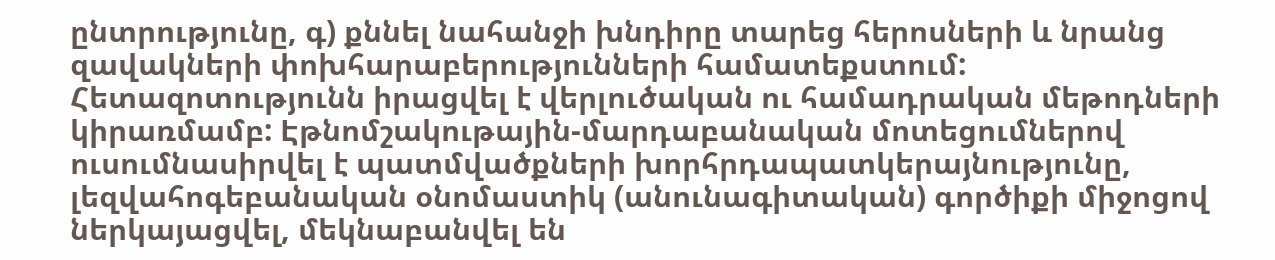ընտրությունը, գ) քննել նահանջի խնդիրը տարեց հերոսների և նրանց զավակների փոխհարաբերությունների համատեքստում: Հետազոտությունն իրացվել է վերլուծական ու համադրական մեթոդների կիրառմամբ: Էթնոմշակութային-մարդաբանական մոտեցումներով ուսումնասիրվել է պատմվածքների խորհրդապատկերայնությունը, լեզվահոգեբանական օնոմաստիկ (անունագիտական) գործիքի միջոցով ներկայացվել, մեկնաբանվել են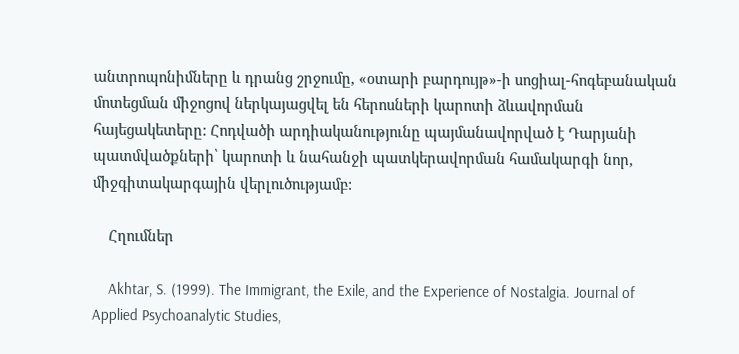անտրոպոնիմները և դրանց շրջումը, «օտարի բարդույթ»-ի սոցիալ-հոգեբանական մոտեցման միջոցով ներկայացվել են հերոսների կարոտի ձևավորման հայեցակետերը: Հոդվածի արդիականությունը պայմանավորված է Դարյանի պատմվածքների՝ կարոտի և նահանջի պատկերավորման համակարգի նոր, միջգիտակարգային վերլուծությամբ:

    Հղումներ

    Akhtar, S. (1999). The Immigrant, the Exile, and the Experience of Nostalgia. Journal of Applied Psychoanalytic Studies,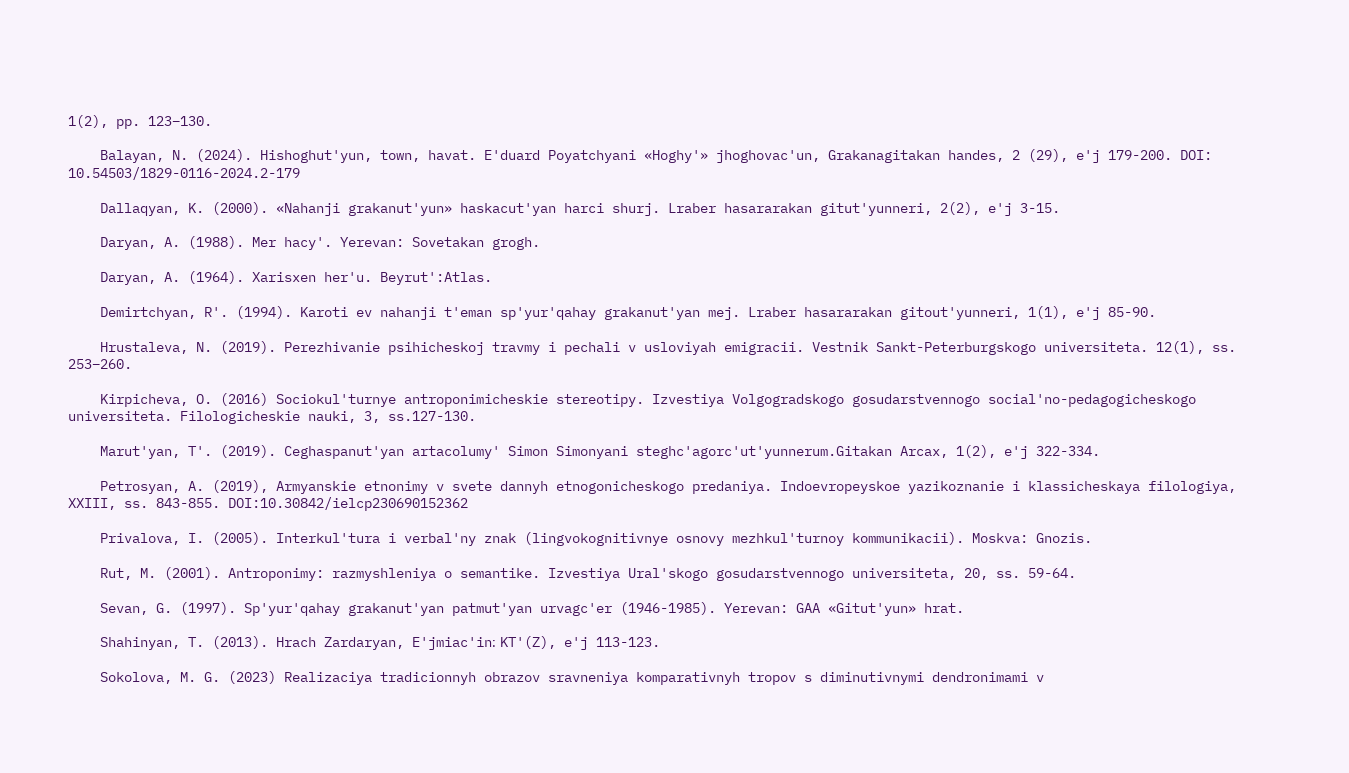1(2), pp. 123–130.

    Balayan, N. (2024). Hishoghut'yun, town, havat. E'duard Poyatchyani «Hoghy'» jhoghovac'un, Grakanagitakan handes, 2 (29), e'j 179-200. DOI: 10.54503/1829-0116-2024.2-179

    Dallaqyan, K. (2000). «Nahanji grakanut'yun» haskacut'yan harci shurj. Lraber hasararakan gitut'yunneri, 2(2), e'j 3-15.

    Daryan, A. (1988). Mer hacy'. Yerevan: Sovetakan grogh.

    Daryan, A. (1964). Xarisxen her'u. Beyrut':Atlas.

    Demirtchyan, R'. (1994). Karoti ev nahanji t'eman sp'yur'qahay grakanut'yan mej. Lraber hasararakan gitout'yunneri, 1(1), e'j 85-90.

    Hrustaleva, N. (2019). Perezhivanie psihicheskoj travmy i pechali v usloviyah emigracii. Vestnik Sankt-Peterburgskogo universiteta. 12(1), ss. 253–260.

    Kirpicheva, O. (2016) Sociokul'turnye antroponimicheskie stereotipy. Izvestiya Volgogradskogo gosudarstvennogo social'no-pedagogicheskogo universiteta. Filologicheskie nauki, 3, ss.127-130.

    Marut'yan, T'. (2019). Ceghaspanut'yan artacolumy' Simon Simonyani steghc'agorc'ut'yunnerum.Gitakan Arcax, 1(2), e'j 322-334.

    Petrosyan, A. (2019), Armyanskie etnonimy v svete dannyh etnogonicheskogo predaniya. Indoevropeyskoe yazikoznanie i klassicheskaya filologiya, XXIII, ss. 843-855. DOI:10.30842/ielcp230690152362

    Privalova, I. (2005). Interkul'tura i verbal'ny znak (lingvokognitivnye osnovy mezhkul'turnoy kommunikacii). Moskva: Gnozis.

    Rut, M. (2001). Antroponimy: razmyshleniya o semantike. Izvestiya Ural'skogo gosudarstvennogo universiteta, 20, ss. 59-64.

    Sevan, G. (1997). Sp'yur'qahay grakanut'yan patmut'yan urvagc'er (1946-1985). Yerevan: GAA «Gitut'yun» hrat.

    Shahinyan, T. (2013). Hrach Zardaryan, E'jmiac'in։ KT'(Z), e'j 113-123.

    Sokolova, M. G. (2023) Realizaciya tradicionnyh obrazov sravneniya komparativnyh tropov s diminutivnymi dendronimami v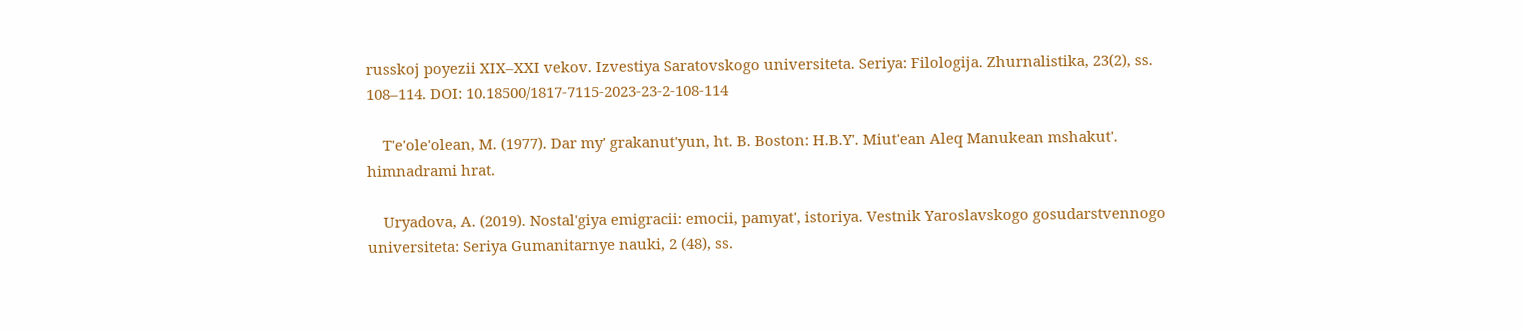russkoj poyezii XIX–XXI vekov. Izvestiya Saratovskogo universiteta. Seriya: Filologija. Zhurnalistika, 23(2), ss. 108–114. DOI: 10.18500/1817-7115-2023-23-2-108-114

    T'e'ole'olean, M. (1977). Dar my' grakanut'yun, ht. B. Boston: H.B.Y'. Miut'ean Aleq Manukean mshakut'. himnadrami hrat.

    Uryadova, A. (2019). Nostal'giya emigracii: emocii, pamyat', istoriya. Vestnik Yaroslavskogo gosudarstvennogo universiteta: Seriya Gumanitarnye nauki, 2 (48), ss.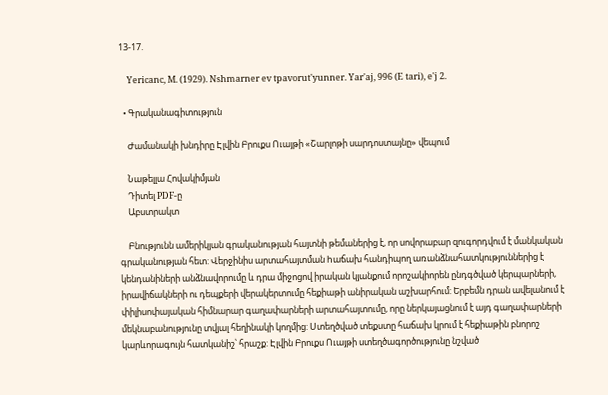13-17.

    Yericanc, M. (1929). Nshmarner ev tpavorut'yunner. Yar'aj, 996 (E tari), e'j 2.

  • Գրականագիտություն

    Ժամանակի խնդիրը Էլվին Բրուքս Ուայթի «Շարլոթի սարդոստայնը» վեպում

    Նաթելլա Հովակիմյան
    Դիտել PDF-ը
    Աբստրակտ

    Բնությունն ամերիկյան գրականության հայտնի թեմաներից է, որ սովորաբար զուգորդվում է մանկական գրականության հետ: Վերջինիս արտահայտման hաճախ հանդիպող առանձնահատկություններից է կենդանիների անձնավորումը և դրա միջոցով իրական կյանքում որոշակիորեն ընդգծված կերպարների, իրավիճակների ու դեպքերի վերակերտումը հեքիաթի անիրական աշխարհում: Երբեմն դրան ավելանում է փիլիսոփայական հիմնարար գաղափարների արտահայտումը, որը ներկայացնում է այդ գաղափարների մեկնաբանությունը տվյալ հեղինակի կողմից: Ստեղծված տեքստը հաճախ կրում է հեքիաթին բնորոշ կարևորագույն հատկանիշ՝ հրաշք: Էլվին Բրուքս Ուայթի ստեղծագործությունը նշված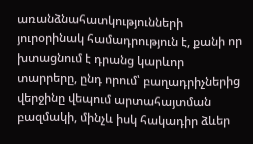առանձնահատկությունների յուրօրինակ համադրություն է, քանի որ խտացնում է դրանց կարևոր տարրերը, ընդ որում՝ բաղադրիչներից վերջինը վեպում արտահայտման բազմակի, մինչև իսկ հակադիր ձևեր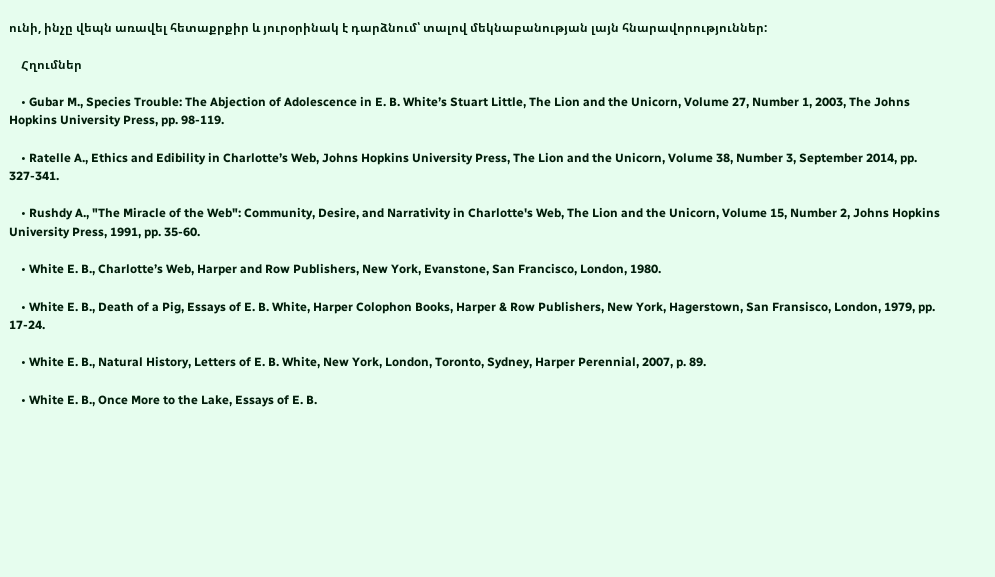ունի, ինչը վեպն առավել հետաքրքիր և յուրօրինակ է դարձնում՝ տալով մեկնաբանության լայն հնարավորություններ:

    Հղումներ

    • Gubar M., Species Trouble: The Abjection of Adolescence in E. B. White’s Stuart Little, The Lion and the Unicorn, Volume 27, Number 1, 2003, The Johns Hopkins University Press, pp. 98-119.

    • Ratelle A., Ethics and Edibility in Charlotte’s Web, Johns Hopkins University Press, The Lion and the Unicorn, Volume 38, Number 3, September 2014, pp. 327-341.

    • Rushdy A., "The Miracle of the Web": Community, Desire, and Narrativity in Charlotte's Web, The Lion and the Unicorn, Volume 15, Number 2, Johns Hopkins University Press, 1991, pp. 35-60.

    • White E. B., Charlotte’s Web, Harper and Row Publishers, New York, Evanstone, San Francisco, London, 1980.

    • White E. B., Death of a Pig, Essays of E. B. White, Harper Colophon Books, Harper & Row Publishers, New York, Hagerstown, San Fransisco, London, 1979, pp. 17-24.

    • White E. B., Natural History, Letters of E. B. White, New York, London, Toronto, Sydney, Harper Perennial, 2007, p. 89.

    • White E. B., Once More to the Lake, Essays of E. B.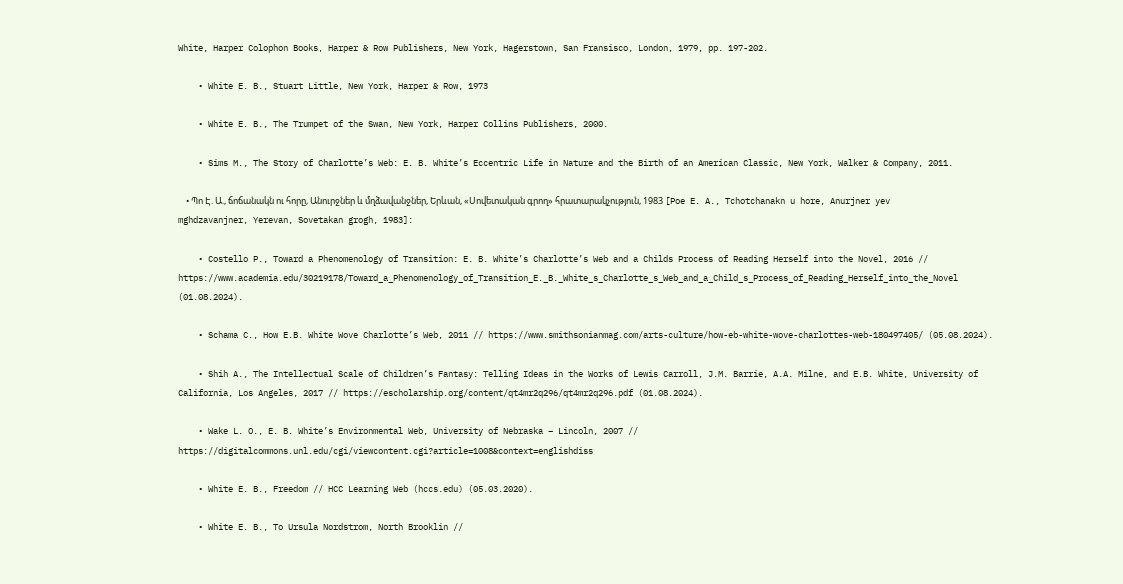White, Harper Colophon Books, Harper & Row Publishers, New York, Hagerstown, San Fransisco, London, 1979, pp. 197-202.

    • White E. B., Stuart Little, New York, Harper & Row, 1973

    • White E. B., The Trumpet of the Swan, New York, Harper Collins Publishers, 2000.

    • Sims M., The Story of Charlotte’s Web: E. B. White’s Eccentric Life in Nature and the Birth of an American Classic, New York, Walker & Company, 2011.

    • Պո Է. Ա., ճոճանակն ու հորը, Անուրջներ և մղձավանջներ, Երևան, «Սովետական գրող» հրատարակչություն, 1983 [Poe E. A., Tchotchanakn u hore, Anurjner yev mghdzavanjner, Yerevan, Sovetakan grogh, 1983]:

    • Costello P., Toward a Phenomenology of Transition: E. B. White’s Charlotte’s Web and a Childs Process of Reading Herself into the Novel, 2016 // https://www.academia.edu/30219178/Toward_a_Phenomenology_of_Transition_E._B._White_s_Charlotte_s_Web_and_a_Child_s_Process_of_Reading_Herself_into_the_Novel (01.08.2024).

    • Schama C., How E.B. White Wove Charlotte’s Web, 2011 // https://www.smithsonianmag.com/arts-culture/how-eb-white-wove-charlottes-web-180497405/ (05.08.2024).

    • Shih A., The Intellectual Scale of Children’s Fantasy: Telling Ideas in the Works of Lewis Carroll, J.M. Barrie, A.A. Milne, and E.B. White, University of California, Los Angeles, 2017 // https://escholarship.org/content/qt4mr2q296/qt4mr2q296.pdf (01.08.2024).

    • Wake L. O., E. B. White’s Environmental Web, University of Nebraska – Lincoln, 2007 // https://digitalcommons.unl.edu/cgi/viewcontent.cgi?article=1008&context=englishdiss

    • White E. B., Freedom // HCC Learning Web (hccs.edu) (05.03.2020).

    • White E. B., To Ursula Nordstrom, North Brooklin //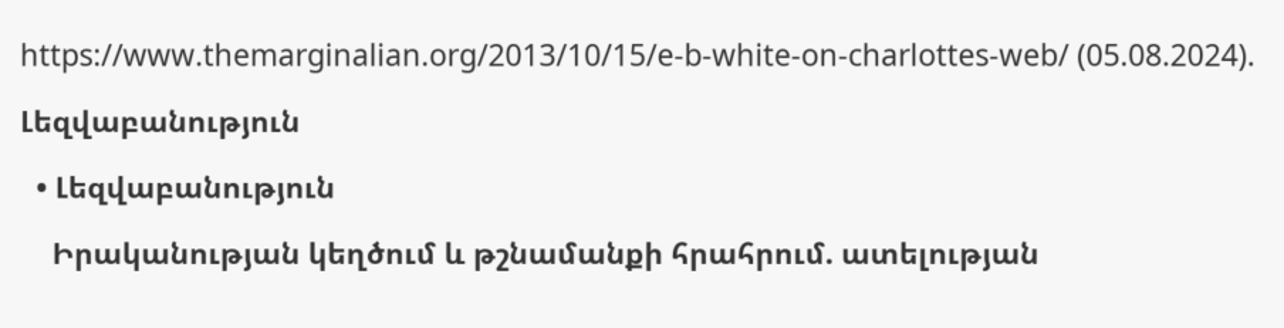https://www.themarginalian.org/2013/10/15/e-b-white-on-charlottes-web/ (05.08.2024).

Լեզվաբանություն

  • Լեզվաբանություն

    Իրականության կեղծում և թշնամանքի հրահրում. ատելության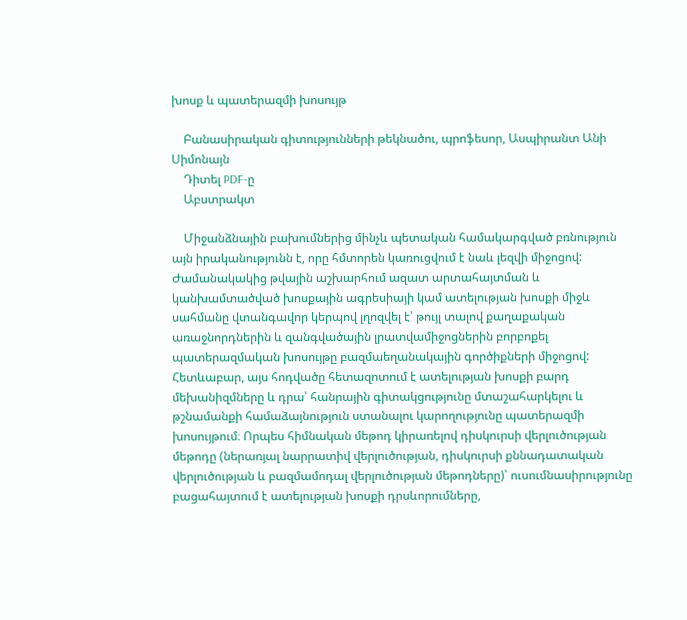խոսք և պատերազմի խոսույթ

    Բանասիրական գիտությունների թեկնածու, պրոֆեսոր, Ասպիրանտ Անի Սիմոնայն
    Դիտել PDF-ը
    Աբստրակտ

    Միջանձնային բախումներից մինչև պետական համակարգված բռնություն այն իրականությունն է, որը հմտորեն կառուցվում է նաև լեզվի միջոցով: Ժամանակակից թվային աշխարհում ազատ արտահայտման և կանխամտածված խոսքային ագրեսիայի կամ ատելության խոսքի միջև սահմանը վտանգավոր կերպով լղոզվել է՝ թույլ տալով քաղաքական առաջնորդներին և զանգվածային լրատվամիջոցներին բորբոքել պատերազմական խոսույթը բազմաեղանակային գործիքների միջոցով: Հետևաբար, այս հոդվածը հետազոտում է ատելության խոսքի բարդ մեխանիզմները և դրա՝ հանրային գիտակցությունը մտաշահարկելու և թշնամանքի համաձայնություն ստանալու կարողությունը պատերազմի խոսույթում։ Որպես հիմնական մեթոդ կիրառելով դիսկուրսի վերլուծության մեթոդը (ներառյալ նարրատիվ վերլուծության, դիսկուրսի քննադատական վերլուծության և բազմամոդալ վերլուծության մեթոդները)՝ ուսումնասիրությունը բացահայտում է ատելության խոսքի դրսևորումները,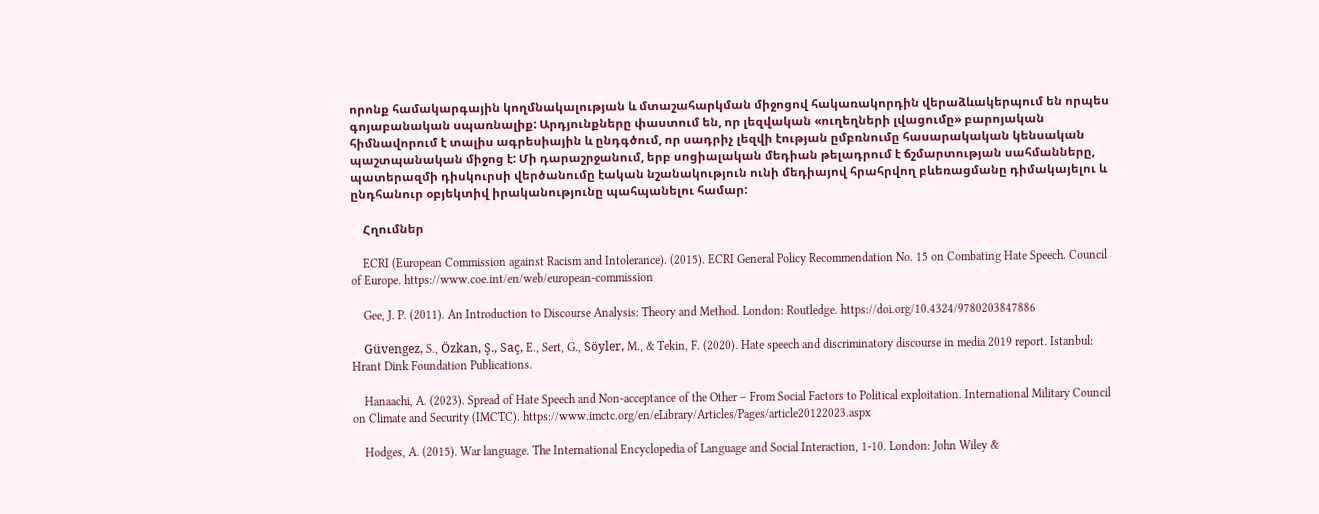որոնք համակարգային կողմնակալության և մտաշահարկման միջոցով հակառակորդին վերաձևակերպում են որպես գոյաբանական սպառնալիք: Արդյունքները փաստում են, որ լեզվական «ուղեղների լվացումը» բարոյական հիմնավորում է տալիս ագրեսիային և ընդգծում, որ սադրիչ լեզվի էության ըմբռնումը հասարակական կենսական պաշտպանական միջոց է: Մի դարաշրջանում, երբ սոցիալական մեդիան թելադրում է ճշմարտության սահմանները, պատերազմի դիսկուրսի վերծանումը էական նշանակություն ունի մեդիայով հրահրվող բևեռացմանը դիմակայելու և ընդհանուր օբյեկտիվ իրականությունը պահպանելու համար:

    Հղումներ

    ECRI (European Commission against Racism and Intolerance). (2015). ECRI General Policy Recommendation No. 15 on Combating Hate Speech. Council of Europe. https://www.coe.int/en/web/european-commission

    Gee, J. P. (2011). An Introduction to Discourse Analysis: Theory and Method. London: Routledge. https://doi.org/10.4324/9780203847886

    Güvengez, S., Özkan, Ş., Saç, E., Sert, G., Söyler, M., & Tekin, F. (2020). Hate speech and discriminatory discourse in media 2019 report. Istanbul: Hrant Dink Foundation Publications.

    Hanaachi, A. (2023). Spread of Hate Speech and Non-acceptance of the Other – From Social Factors to Political exploitation. International Military Council on Climate and Security (IMCTC). https://www.imctc.org/en/eLibrary/Articles/Pages/article20122023.aspx

    Hodges, A. (2015). War language. The International Encyclopedia of Language and Social Interaction, 1-10. London: John Wiley &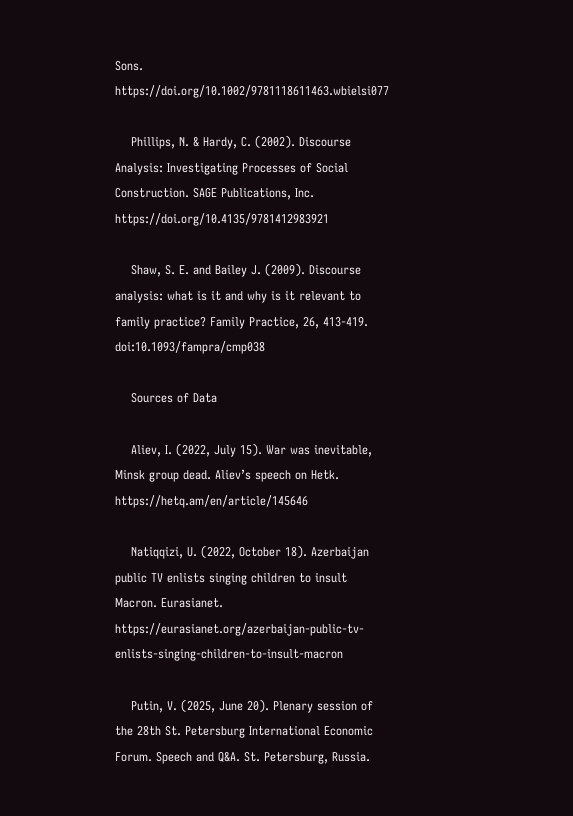Sons. https://doi.org/10.1002/9781118611463.wbielsi077

    Phillips, N. & Hardy, C. (2002). Discourse Analysis: Investigating Processes of Social Construction. SAGE Publications, Inc. https://doi.org/10.4135/9781412983921

    Shaw, S. E. and Bailey J. (2009). Discourse analysis: what is it and why is it relevant to family practice? Family Practice, 26, 413-419. doi:10.1093/fampra/cmp038

    Sources of Data

    Aliev, I. (2022, July 15). War was inevitable, Minsk group dead. Aliev’s speech on Hetk. https://hetq.am/en/article/145646

    Natiqqizi, U. (2022, October 18). Azerbaijan public TV enlists singing children to insult Macron. Eurasianet. https://eurasianet.org/azerbaijan-public-tv-enlists-singing-children-to-insult-macron

    Putin, V. (2025, June 20). Plenary session of the 28th St. Petersburg International Economic Forum. Speech and Q&A. St. Petersburg, Russia.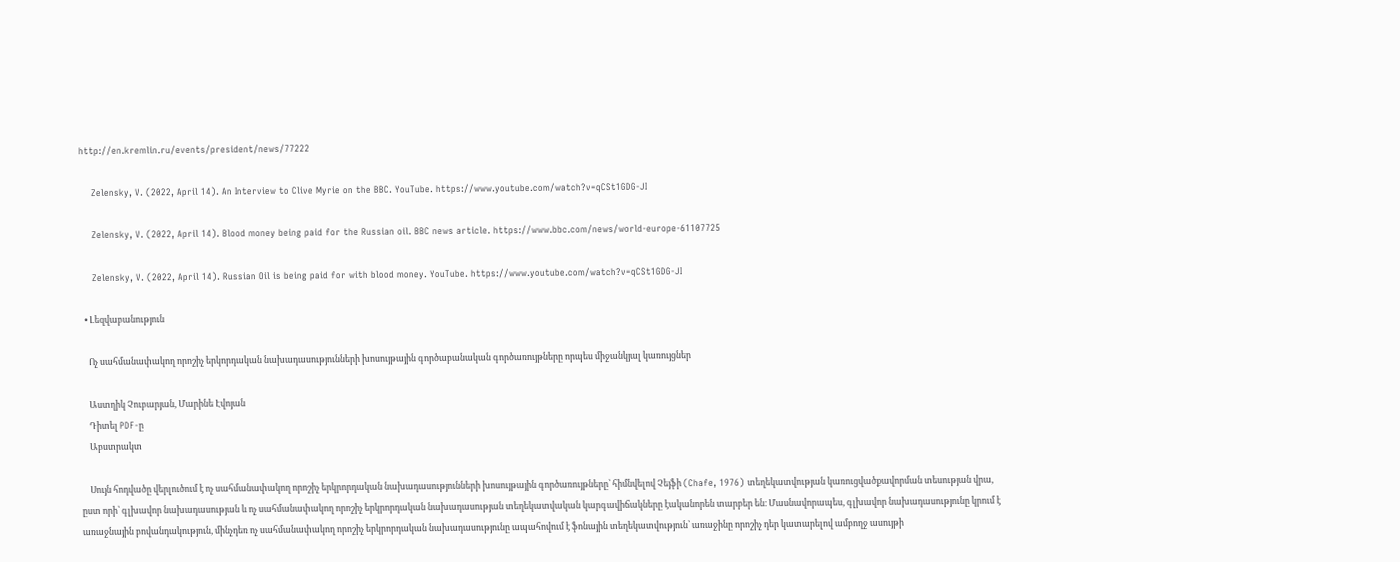http://en.kremlin.ru/events/president/news/77222

    Zelensky, V. (2022, April 14). An Interview to Clive Myrie on the BBC. YouTube. https://www.youtube.com/watch?v=qCSt1GDG-JI

    Zelensky, V. (2022, April 14). Blood money being paid for the Russian oil. BBC news article. https://www.bbc.com/news/world-europe-61107725

    Zelensky, V. (2022, April 14). Russian Oil is being paid for with blood money. YouTube. https://www.youtube.com/watch?v=qCSt1GDG-JI

  • Լեզվաբանություն

    Ոչ սահմանափակող որոշիչ երկորդական նախադասությունների խոսույթային գործաբանական գործառույթները որպես միջանկյալ կառույցներ

    Աստղիկ Չուբարյան, Մարինե Էվոյան
    Դիտել PDF-ը
    Աբստրակտ

    Սույն հոդվածը վերլուծում է ոչ սահմանափակող որոշիչ երկրորդական նախադասությունների խոսույթային գործառույթները՝ հիմնվելով Չեյֆի (Chafe, 1976) տեղեկատվության կառուցվածքավորման տեսության վրա, ըստ որի՝ գլխավոր նախադասության և ոչ սահմանափակող որոշիչ երկրորդական նախադասության տեղեկատվական կարգավիճակները էականորեն տարբեր են։ Մասնավորապես, գլխավոր նախադասությունը կրում է առաջնային բովանդակություն, մինչդեռ ոչ սահմանափակող որոշիչ երկրորդական նախադասությունը ապահովում է ֆոնային տեղեկատվություն՝ առաջինը որոշիչ դեր կատարելով ամբողջ ասույթի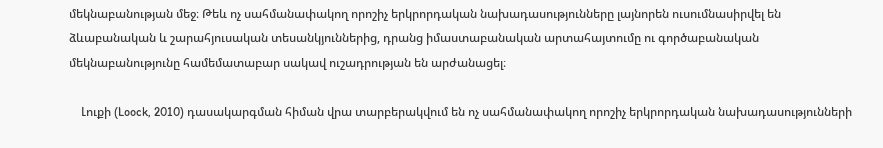մեկնաբանության մեջ։ Թեև ոչ սահմանափակող որոշիչ երկրորդական նախադասությունները լայնորեն ուսումնասիրվել են ձևաբանական և շարահյուսական տեսանկյուններից, դրանց իմաստաբանական արտահայտումը ու գործաբանական մեկնաբանությունը համեմատաբար սակավ ուշադրության են արժանացել։

    Լուքի (Loock, 2010) դասակարգման հիման վրա տարբերակվում են ոչ սահմանափակող որոշիչ երկրորդական նախադասությունների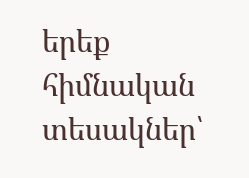երեք հիմնական տեսակներ՝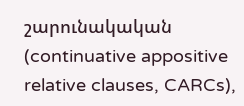շարունակական (continuative appositive relative clauses, CARCs),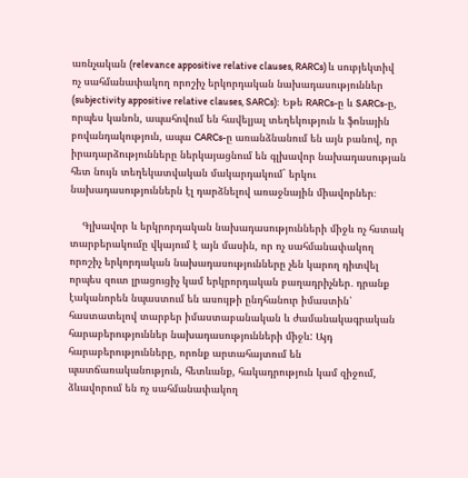առնչական (relevance appositive relative clauses, RARCs) և սուբյեկտիվ ոչ սահմանափակող որոշիչ երկորդական նախադասություններ (subjectivity appositive relative clauses, SARCs)։ Եթե RARCs-ը և SARCs-ը, որպես կանոն, ապահովում են հավելյալ տեղեկություն և ֆոնային բովանդակություն, ապա CARCs-ը առանձնանում են այն բանով, որ իրադարձությունները ներկայացնում են գլխավոր նախադասության հետ նույն տեղեկատվական մակարդակում` երկու նախադասություններն էլ դարձնելով առաջնային միավորներ։

    Գլխավոր և երկրորդական նախադասությունների միջև ոչ հստակ տարբերակումը վկայում է այն մասին, որ ոչ սահմանափակող որոշիչ երկորդական նախադասությունները չեն կարող դիտվել որպես զուտ լրացուցիչ կամ երկրորդական բաղադրիչներ․ դրանք էականորեն նպաստում են ասույթի ընդհանուր իմաստին՝ հաստատելով տարբեր իմաստաբանական և ժամանակագրական հարաբերություններ նախադասությունների միջև: Այդ հարաբերությունները, որոնք արտահայտում են պատճառականություն, հետևանք, հակադրություն կամ զիջում, ձևավորում են ոչ սահմանափակող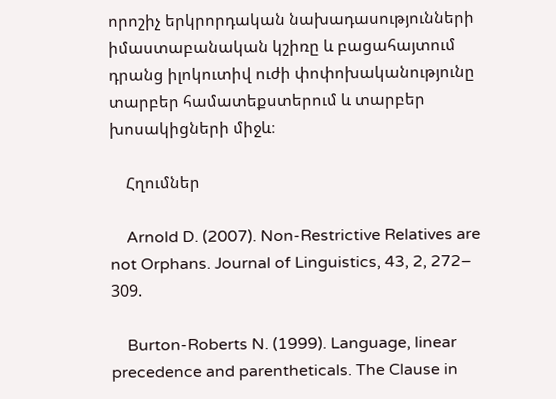որոշիչ երկրորդական նախադասությունների իմաստաբանական կշիռը և բացահայտում դրանց իլոկուտիվ ուժի փոփոխականությունը տարբեր համատեքստերում և տարբեր խոսակիցների միջև։

    Հղումներ

    Arnold D. (2007). Non-Restrictive Relatives are not Orphans. Journal of Linguistics, 43, 2, 272– 309.

    Burton-Roberts N. (1999). Language, linear precedence and parentheticals. The Clause in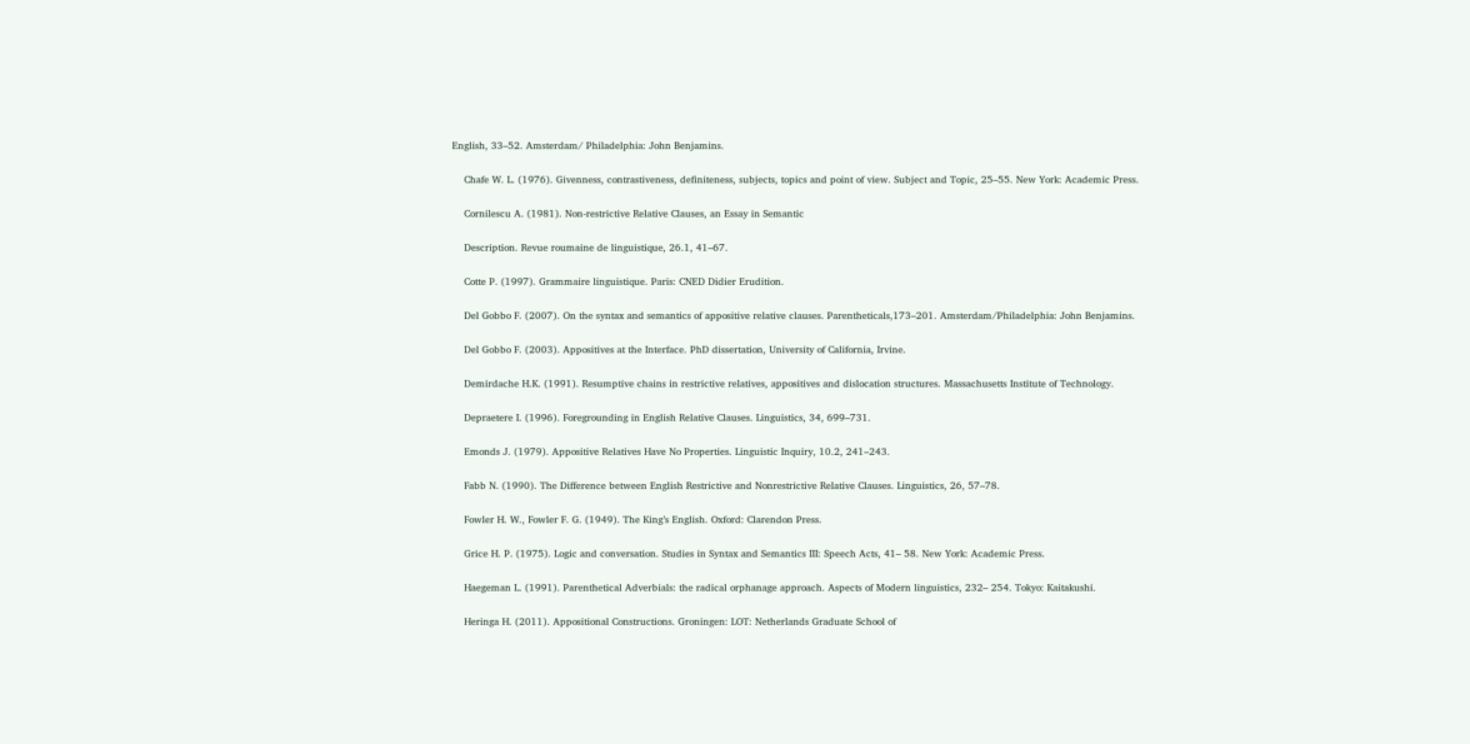English, 33–52. Amsterdam/ Philadelphia: John Benjamins.

    Chafe W. L. (1976). Givenness, contrastiveness, definiteness, subjects, topics and point of view. Subject and Topic, 25–55. New York: Academic Press.

    Cornilescu A. (1981). Non-restrictive Relative Clauses, an Essay in Semantic

    Description. Revue roumaine de linguistique, 26.1, 41–67.

    Cotte P. (1997). Grammaire linguistique. Paris: CNED Didier Erudition.

    Del Gobbo F. (2007). On the syntax and semantics of appositive relative clauses. Parentheticals,173–201. Amsterdam/Philadelphia: John Benjamins.

    Del Gobbo F. (2003). Appositives at the Interface. PhD dissertation, University of California, Irvine.

    Demirdache H.K. (1991). Resumptive chains in restrictive relatives, appositives and dislocation structures. Massachusetts Institute of Technology.

    Depraetere I. (1996). Foregrounding in English Relative Clauses. Linguistics, 34, 699–731.

    Emonds J. (1979). Appositive Relatives Have No Properties. Linguistic Inquiry, 10.2, 241–243.

    Fabb N. (1990). The Difference between English Restrictive and Nonrestrictive Relative Clauses. Linguistics, 26, 57–78.

    Fowler H. W., Fowler F. G. (1949). The King’s English. Oxford: Clarendon Press.

    Grice H. P. (1975). Logic and conversation. Studies in Syntax and Semantics III: Speech Acts, 41– 58. New York: Academic Press.

    Haegeman L. (1991). Parenthetical Adverbials: the radical orphanage approach. Aspects of Modern linguistics, 232– 254. Tokyo: Kaitakushi.

    Heringa H. (2011). Appositional Constructions. Groningen: LOT: Netherlands Graduate School of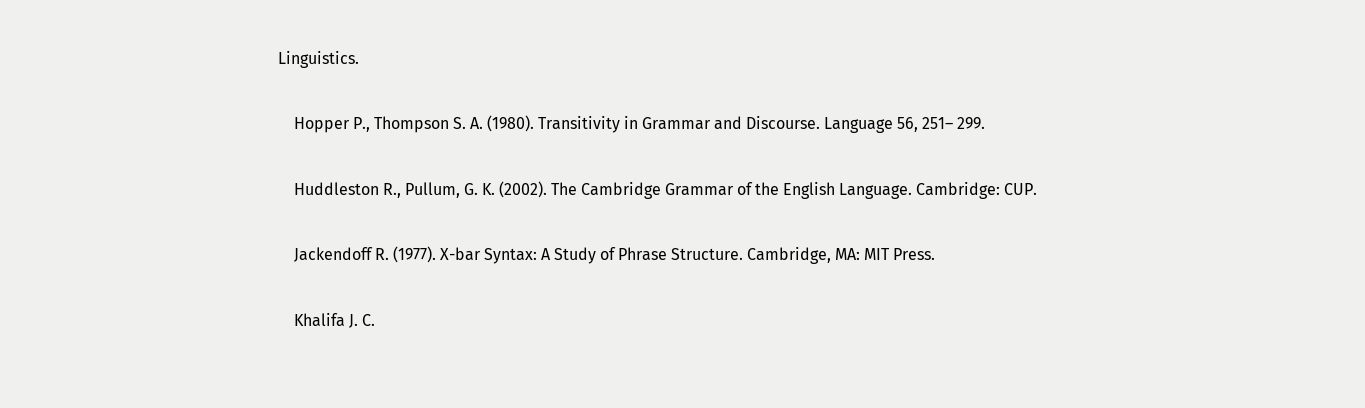Linguistics.

    Hopper P., Thompson S. A. (1980). Transitivity in Grammar and Discourse. Language 56, 251– 299.

    Huddleston R., Pullum, G. K. (2002). The Cambridge Grammar of the English Language. Cambridge: CUP.

    Jackendoff R. (1977). X-bar Syntax: A Study of Phrase Structure. Cambridge, MA: MIT Press.

    Khalifa J. C.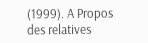(1999). A Propos des relatives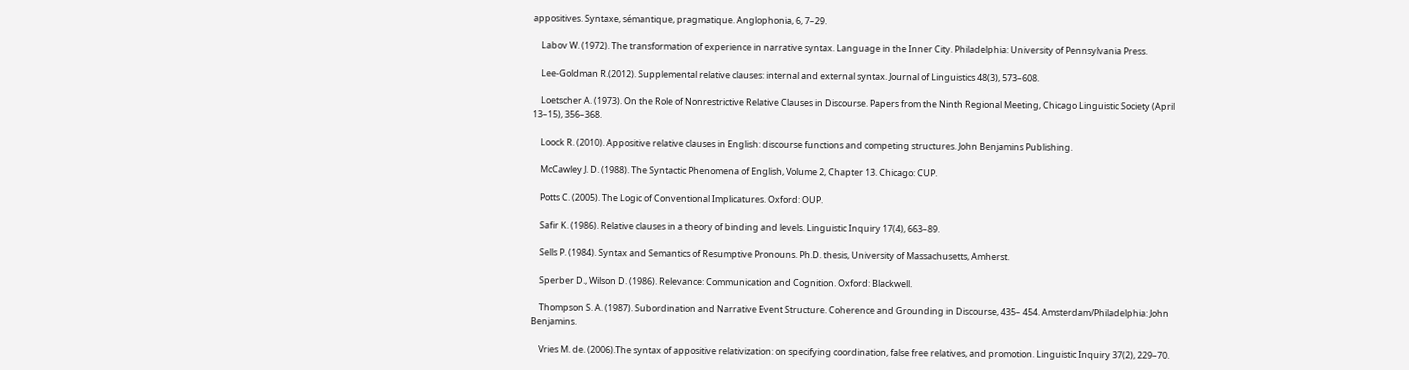appositives. Syntaxe, sémantique, pragmatique. Anglophonia, 6, 7–29.

    Labov W. (1972). The transformation of experience in narrative syntax. Language in the Inner City. Philadelphia: University of Pennsylvania Press.

    Lee-Goldman R.(2012). Supplemental relative clauses: internal and external syntax. Journal of Linguistics 48(3), 573–608.

    Loetscher A. (1973). On the Role of Nonrestrictive Relative Clauses in Discourse. Papers from the Ninth Regional Meeting, Chicago Linguistic Society (April 13–15), 356–368.

    Loock R. (2010). Appositive relative clauses in English: discourse functions and competing structures. John Benjamins Publishing.

    McCawley J. D. (1988). The Syntactic Phenomena of English, Volume 2, Chapter 13. Chicago: CUP.

    Potts C. (2005). The Logic of Conventional Implicatures. Oxford: OUP.

    Safir K. (1986). Relative clauses in a theory of binding and levels. Linguistic Inquiry 17(4), 663–89.

    Sells P. (1984). Syntax and Semantics of Resumptive Pronouns. Ph.D. thesis, University of Massachusetts, Amherst.

    Sperber D., Wilson D. (1986). Relevance: Communication and Cognition. Oxford: Blackwell.

    Thompson S. A. (1987). Subordination and Narrative Event Structure. Coherence and Grounding in Discourse, 435– 454. Amsterdam/Philadelphia: John Benjamins.

    Vries M. de. (2006).The syntax of appositive relativization: on specifying coordination, false free relatives, and promotion. Linguistic Inquiry 37(2), 229–70.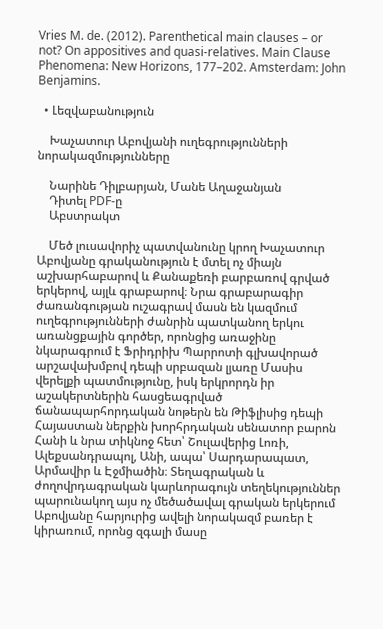Vries M. de. (2012). Parenthetical main clauses – or not? On appositives and quasi-relatives. Main Clause Phenomena: New Horizons, 177–202. Amsterdam: John Benjamins.

  • Լեզվաբանություն

    Խաչատուր Աբովյանի ուղեգրությունների նորակազմությունները

    Նարինե Դիլբարյան, Մանե Աղաջանյան
    Դիտել PDF-ը
    Աբստրակտ

    Մեծ լուսավորիչ պատվանունը կրող Խաչատուր Աբովյանը գրականություն է մտել ոչ միայն աշխարհաբարով և Քանաքեռի բարբառով գրված երկերով, այլև գրաբարով։ Նրա գրաբարագիր ժառանգության ուշագրավ մասն են կազմում ուղեգրությունների ժանրին պատկանող երկու առանցքային գործեր, որոնցից առաջինը նկարագրում է Ֆրիդրիխ Պարրոտի գլխավորած արշավախմբով դեպի սրբազան լյառը Մասիս վերելքի պատմությունը, իսկ երկրորդն իր աշակերտներին հասցեագրված ճանապարհորդական նոթերն են Թիֆլիսից դեպի Հայաստան ներքին խորհրդական սենատոր բարոն Հանի և նրա տիկնոջ հետ՝ Շուլավերից Լոռի, Ալեքսանդրապոլ, Անի, ապա՝ Սարդարապատ, Արմավիր և Էջմիածին։ Տեղագրական և ժողովրդագրական կարևորագույն տեղեկություններ պարունակող այս ոչ մեծածավալ գրական երկերում Աբովյանը հարյուրից ավելի նորակազմ բառեր է կիրառում, որոնց զգալի մասը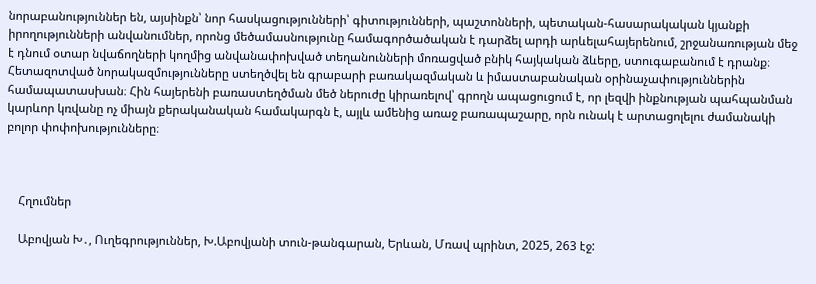նորաբանություններ են, այսինքն՝ նոր հասկացությունների՝ գիտությունների, պաշտոնների, պետական-հասարակական կյանքի իրողությունների անվանումներ, որոնց մեծամասնությունը համագործածական է դարձել արդի արևելահայերենում, շրջանառության մեջ է դնում օտար նվաճողների կողմից անվանափոխված տեղանունների մոռացված բնիկ հայկական ձևերը, ստուգաբանում է դրանք։ Հետազոտված նորակազմությունները ստեղծվել են գրաբարի բառակազմական և իմաստաբանական օրինաչափություններին համապատասխան։ Հին հայերենի բառաստեղծման մեծ ներուժը կիրառելով՝ գրողն ապացուցում է, որ լեզվի ինքնության պահպանման կարևոր կռվանը ոչ միայն քերականական համակարգն է, այլև ամենից առաջ բառապաշարը, որն ունակ է արտացոլելու ժամանակի բոլոր փոփոխությունները։



    Հղումներ

    Աբովյան Խ․, Ուղեգրություններ, Խ.Աբովյանի տուն-թանգարան, Երևան, Մռավ պրինտ, 2025, 263 էջ: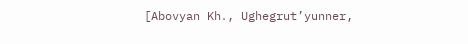[Abovyan Kh․, Ughegrut’yunner,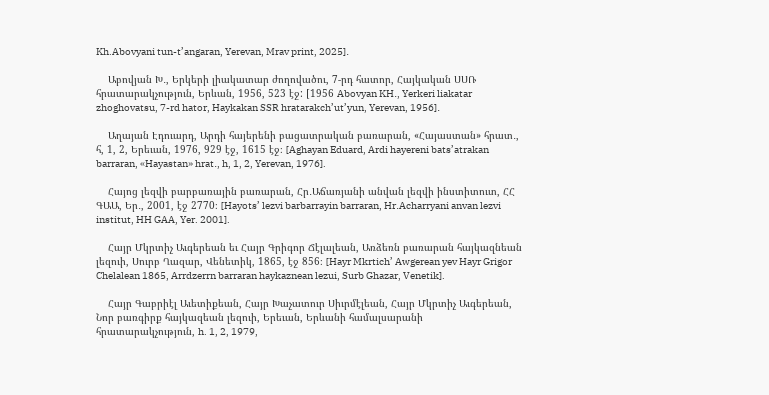Kh.Abovyani tun-t’angaran, Yerevan, Mrav print, 2025]․

    Աբովյան Խ․, Երկերի լիակատար ժողովածու, 7-րդ հատոր, Հայկական ՍՍՌ հրատարակչություն, Երևան, 1956, 523 էջ: [1956 Abovyan KH․, Yerkeri liakatar zhoghovatsu, 7-rd hator, Haykakan SSR hratarakch’ut’yun, Yerevan, 1956]․

    Աղայան Էդուարդ, Արդի հայերենի բացատրական բառարան, «Հայաստան» հրատ․, հ, 1, 2, Երեւան, 1976, 929 էջ, 1615 էջ։ [Aghayan Eduard, Ardi hayereni bats’atrakan barraran, «Hayastan» hrat․, h, 1, 2, Yerevan, 1976].

    Հայոց լեզվի բարբառային բառարան, Հր․Աճառյանի անվան լեզվի ինստիտուտ, ՀՀ ԳԱԱ, Եր․, 2001, էջ 2770։ [Hayots’ lezvi barbarrayin barraran, Hr․Acharryani anvan lezvi institut, HH GAA, Yer. 2001].

    Հայր Մկրտիչ Աւգերեան եւ Հայր Գրիգոր Ճէլալեան, Առձեռն բառարան հայկազնեան լեզուի, Սուրբ Ղազար, Վենետիկ, 1865, էջ 856։ [Hayr Mkrtich’ Awgerean yev Hayr Grigor Chelalean 1865, Arrdzerrn barraran haykaznean lezui, Surb Ghazar, Venetik].

    Հայր Գաբրիէլ Աւետիքեան, Հայր Խաչատուր Սիւրմէլեան, Հայր Մկրտիչ Աւգերեան, Նոր բառգիրք հայկազեան լեզուի, Երեւան, Երևանի համալսարանի հրատարակչություն, h. 1, 2, 1979,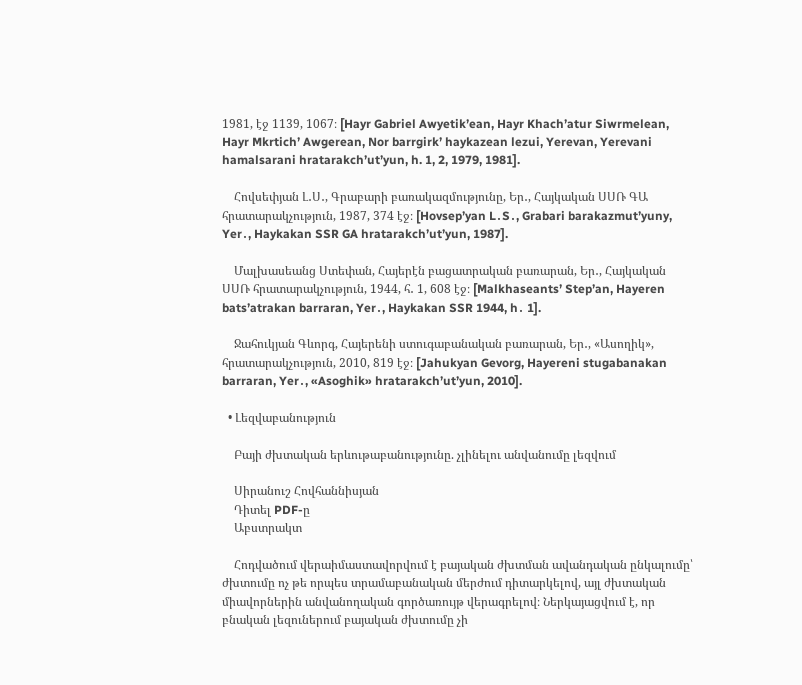1981, էջ 1139, 1067։ [Hayr Gabriel Awyetik’ean, Hayr Khach’atur Siwrmelean, Hayr Mkrtich’ Awgerean, Nor barrgirk’ haykazean lezui, Yerevan, Yerevani hamalsarani hratarakch’ut’yun, h. 1, 2, 1979, 1981].

    Հովսեփյան Լ․Ս․, Գրաբարի բառակազմությունը, Եր․, Հայկական ՍՍՌ ԳԱ հրատարակչություն, 1987, 374 էջ։ [Hovsep’yan L․S․, Grabari barakazmut’yuny, Yer․, Haykakan SSR GA hratarakch’ut’yun, 1987].

    Մալխասեանց Ստեփան, Հայերէն բացատրական բառարան, Եր․, Հայկական ՍՍՌ հրատարակչություն, 1944, հ․ 1, 608 էջ։ [Malkhaseants’ Step’an, Hayeren bats’atrakan barraran, Yer․, Haykakan SSR 1944, h․ 1].

    Ջահուկյան Գևորգ, Հայերենի ստուգաբանական բառարան, Եր․, «Ասողիկ», հրատարակչություն, 2010, 819 էջ։ [Jahukyan Gevorg, Hayereni stugabanakan barraran, Yer․, «Asoghik» hratarakch’ut’yun, 2010].

  • Լեզվաբանություն

    Բայի ժխտական երևութաբանությունը. չլինելու անվանումը լեզվում

    Սիրանուշ Հովհաննիսյան
    Դիտել PDF-ը
    Աբստրակտ

    Հոդվածում վերաիմաստավորվում է բայական ժխտման ավանդական ընկալումը՝ ժխտումը ոչ թե որպես տրամաբանական մերժում դիտարկելով, այլ ժխտական միավորներին անվանողական գործառույթ վերագրելով։ Ներկայացվում է, որ բնական լեզուներում բայական ժխտումը չի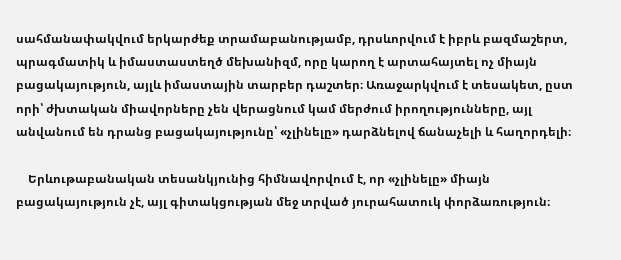սահմանափակվում երկարժեք տրամաբանությամբ, դրսևորվում է իբրև բազմաշերտ, պրագմատիկ և իմաստաստեղծ մեխանիզմ, որը կարող է արտահայտել ոչ միայն բացակայություն, այլև իմաստային տարբեր դաշտեր։ Առաջարկվում է տեսակետ, ըստ որի՝ ժխտական միավորները չեն վերացնում կամ մերժում իրողությունները, այլ անվանում են դրանց բացակայությունը՝ «չլինելը» դարձնելով ճանաչելի և հաղորդելի։

    Երևութաբանական տեսանկյունից հիմնավորվում է, որ «չլինելը» միայն բացակայություն չէ, այլ գիտակցության մեջ տրված յուրահատուկ փորձառություն։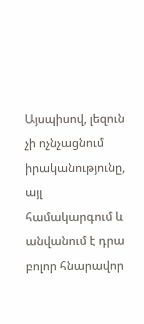Այսպիսով, լեզուն չի ոչնչացնում իրականությունը, այլ համակարգում և անվանում է դրա բոլոր հնարավոր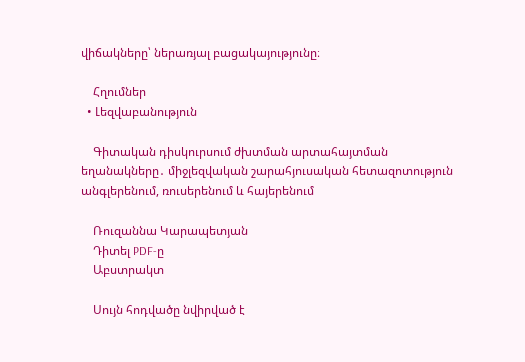վիճակները՝ ներառյալ բացակայությունը։

    Հղումներ
  • Լեզվաբանություն

    Գիտական դիսկուրսում ժխտման արտահայտման եղանակները․ միջլեզվական շարահյուսական հետազոտություն անգլերենում, ռուսերենում և հայերենում

    Ռուզաննա Կարապետյան
    Դիտել PDF-ը
    Աբստրակտ

    Սույն հոդվածը նվիրված է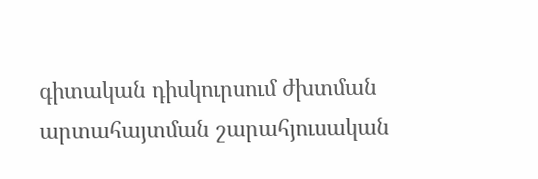գիտական դիսկուրսում ժխտման արտահայտման շարահյուսական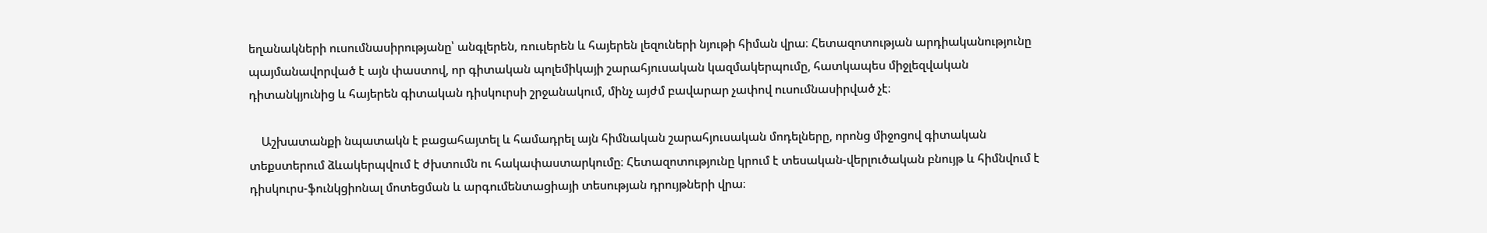եղանակների ուսումնասիրությանը՝ անգլերեն, ռուսերեն և հայերեն լեզուների նյութի հիման վրա։ Հետազոտության արդիականությունը պայմանավորված է այն փաստով, որ գիտական պոլեմիկայի շարահյուսական կազմակերպումը, հատկապես միջլեզվական դիտանկյունից և հայերեն գիտական դիսկուրսի շրջանակում, մինչ այժմ բավարար չափով ուսումնասիրված չէ։

    Աշխատանքի նպատակն է բացահայտել և համադրել այն հիմնական շարահյուսական մոդելները, որոնց միջոցով գիտական տեքստերում ձևակերպվում է ժխտումն ու հակափաստարկումը։ Հետազոտությունը կրում է տեսական-վերլուծական բնույթ և հիմնվում է դիսկուրս-ֆունկցիոնալ մոտեցման և արգումենտացիայի տեսության դրույթների վրա։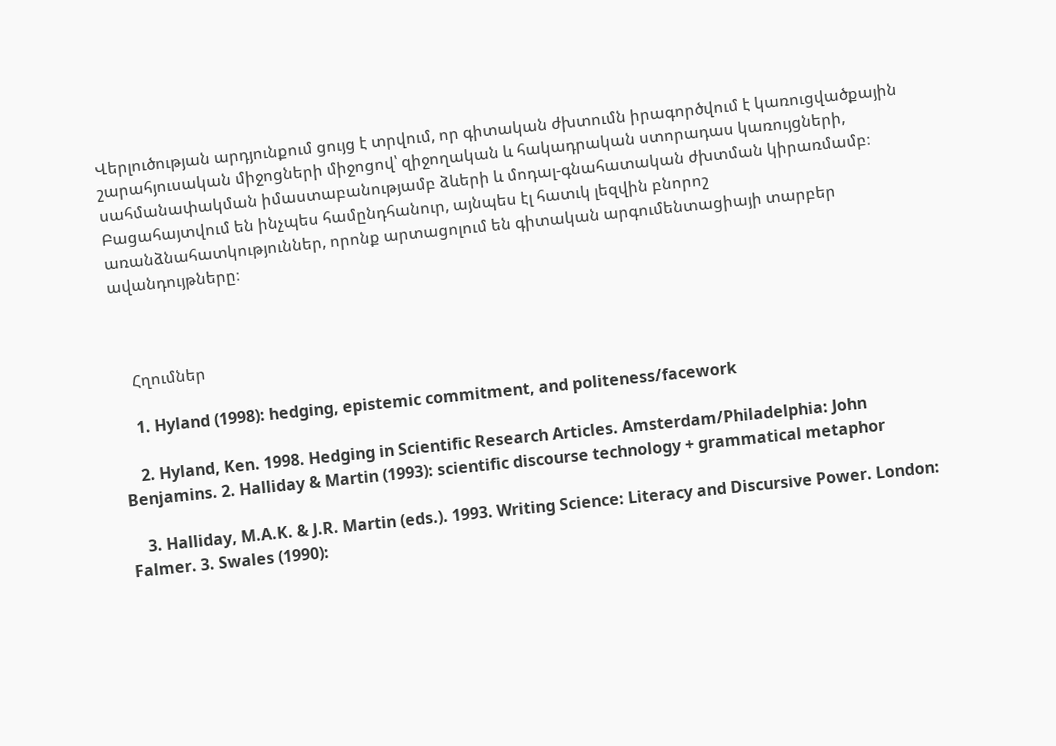Վերլուծության արդյունքում ցույց է տրվում, որ գիտական ժխտումն իրագործվում է կառուցվածքային շարահյուսական միջոցների միջոցով՝ զիջողական և հակադրական ստորադաս կառույցների, սահմանափակման իմաստաբանությամբ ձևերի և մոդալ-գնահատական ժխտման կիրառմամբ։ Բացահայտվում են ինչպես համընդհանուր, այնպես էլ հատւկ լեզվին բնորոշ առանձնահատկություններ, որոնք արտացոլում են գիտական արգումենտացիայի տարբեր ավանդույթները։



    Հղումներ

    1. Hyland (1998): hedging, epistemic commitment, and politeness/facework

    2. Hyland, Ken. 1998. Hedging in Scientific Research Articles. Amsterdam/Philadelphia: John Benjamins. 2. Halliday & Martin (1993): scientific discourse technology + grammatical metaphor

    3. Halliday, M.A.K. & J.R. Martin (eds.). 1993. Writing Science: Literacy and Discursive Power. London: Falmer. 3. Swales (1990):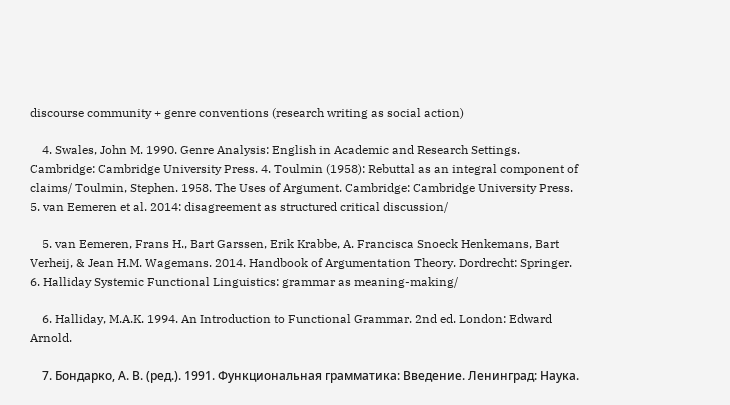discourse community + genre conventions (research writing as social action)

    4. Swales, John M. 1990. Genre Analysis: English in Academic and Research Settings. Cambridge: Cambridge University Press. 4. Toulmin (1958): Rebuttal as an integral component of claims/ Toulmin, Stephen. 1958. The Uses of Argument. Cambridge: Cambridge University Press. 5. van Eemeren et al. 2014: disagreement as structured critical discussion/

    5. van Eemeren, Frans H., Bart Garssen, Erik Krabbe, A. Francisca Snoeck Henkemans, Bart Verheij, & Jean H.M. Wagemans. 2014. Handbook of Argumentation Theory. Dordrecht: Springer. 6. Halliday Systemic Functional Linguistics: grammar as meaning-making/

    6. Halliday, M.A.K. 1994. An Introduction to Functional Grammar. 2nd ed. London: Edward Arnold.

    7. Бондарко, А. В. (ред.). 1991. Функциональная грамматика: Введение. Ленинград: Наука.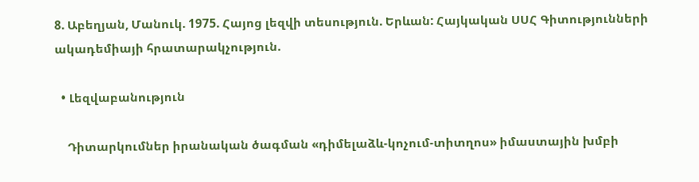8. Աբեղյան, Մանուկ. 1975. Հայոց լեզվի տեսություն. Երևան: Հայկական ՍՍՀ Գիտությունների ակադեմիայի հրատարակչություն.

  • Լեզվաբանություն

    Դիտարկումներ իրանական ծագման «դիմելաձև-կոչում-տիտղոս» իմաստային խմբի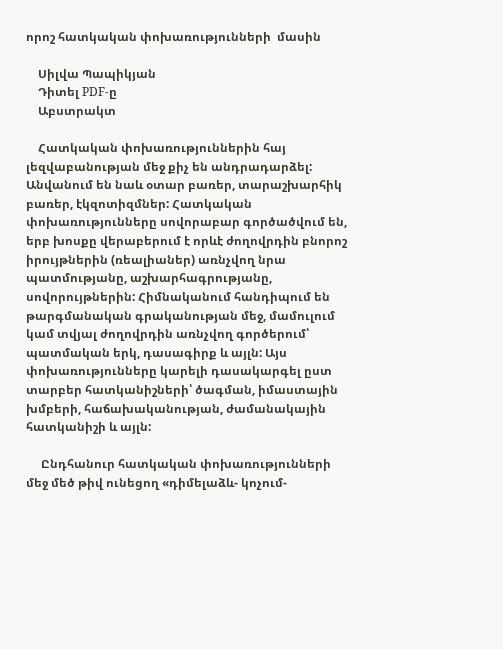որոշ հատկական փոխառությունների  մասին

    Սիլվա Պապիկյան
    Դիտել PDF-ը
    Աբստրակտ

    Հատկական փոխառություններին հայ լեզվաբանության մեջ քիչ են անդրադարձել: Անվանում են նաև օտար բառեր, տարաշխարհիկ բառեր, էկզոտիզմներ: Հատկական փոխառությունները սովորաբար գործածվում են, երբ խոսքը վերաբերում է որևէ ժողովրդին բնորոշ իրույթներին (ռեալիաներ) առնչվող նրա պատմությանը, աշխարհագրությանը, սովորույթներին: Հիմնականում հանդիպում են թարգմանական գրականության մեջ, մամուլում կամ տվյալ ժողովրդին առնչվող գործերում՝ պատմական երկ, դասագիրք և այլն: Այս փոխառությունները կարելի դասակարգել ըստ տարբեր հատկանիշների՝ ծագման, իմաստային խմբերի, հաճախականության, ժամանակային հատկանիշի և այլն:

     Ընդհանուր հատկական փոխառությունների մեջ մեծ թիվ ունեցող «դիմելաձև- կոչում-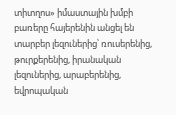տիտղոս» իմաստային խմբի բառերը հայերենին անցել են տարբեր լեզուներից՝ ռուսերենից, թուրքերենից, իրանական լեզուներից, արաբերենից, եվրոպական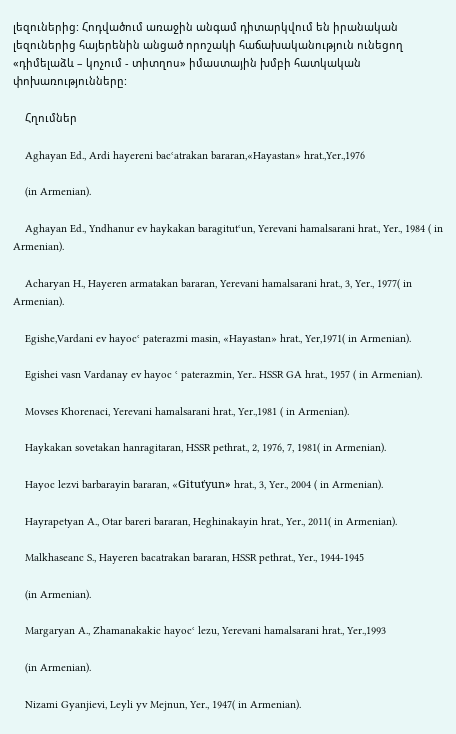լեզուներից: Հոդվածում առաջին անգամ դիտարկվում են իրանական լեզուներից հայերենին անցած որոշակի հաճախականություն ունեցող «դիմելաձև – կոչում - տիտղոս» իմաստային խմբի հատկական փոխառությունները:

    Հղումներ

    Aghayan Ed., Ardi hayereni bacʿatrakan bararan,«Hayastan» hrat.,Yer.,1976

    (in Armenian).

    Aghayan Ed., Yndhanur ev haykakan baragitutʿun, Yerevani hamalsarani hrat., Yer., 1984 ( in Armenian).

    Acharyan H., Hayeren armatakan bararan, Yerevani hamalsarani hrat., 3, Yer., 1977( in Armenian).

    Egishe,Vardani ev hayocʿ paterazmi masin, «Hayastan» hrat., Yer,1971( in Armenian).

    Egishei vasn Vardanay ev hayoc ʿ paterazmin, Yer.. HSSR GA hrat., 1957 ( in Armenian).

    Movses Khorenaci, Yerevani hamalsarani hrat., Yer.,1981 ( in Armenian).

    Haykakan sovetakan hanragitaran, HSSR pethrat., 2, 1976, 7, 1981( in Armenian).

    Hayoc lezvi barbarayin bararan, «Gituťyun» hrat., 3, Yer., 2004 ( in Armenian).

    Hayrapetyan A., Otar bareri bararan, Heghinakayin hrat., Yer., 2011( in Armenian).

    Malkhaseanc S., Hayeren bacatrakan bararan, HSSR pethrat., Yer., 1944-1945

    (in Armenian).

    Margaryan A., Zhamanakakic hayocʿ lezu, Yerevani hamalsarani hrat., Yer.,1993

    (in Armenian).

    Nizami Gyanjievi, Leyli yv Mejnun, Yer., 1947( in Armenian).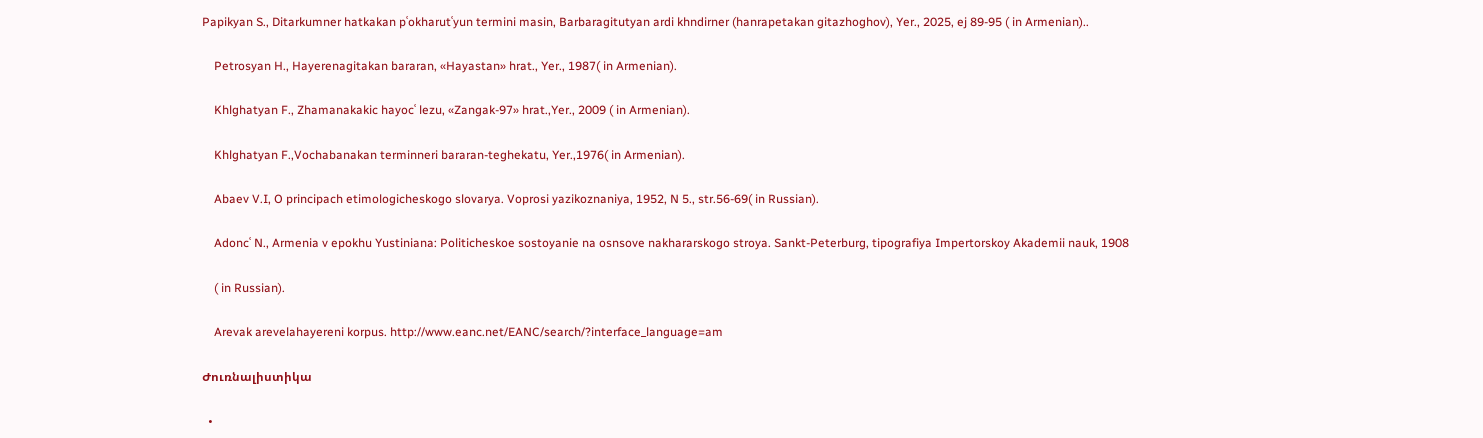Papikyan S., Ditarkumner hatkakan pʿokharutʿyun termini masin, Barbaragitutyan ardi khndirner (hanrapetakan gitazhoghov), Yer., 2025, ej 89-95 ( in Armenian)..

    Petrosyan H., Hayerenagitakan bararan, «Hayastan» hrat., Yer., 1987( in Armenian).

    Khlghatyan F., Zhamanakakic hayocʿ lezu, «Zangak-97» hrat.,Yer., 2009 ( in Armenian).

    Khlghatyan F.,Vochabanakan terminneri bararan-teghekatu, Yer.,1976( in Armenian).

    Abaev V.I, O principach etimologicheskogo slovarya. Voprosi yazikoznaniya, 1952, N 5., str.56-69( in Russian).

    Adoncʿ N., Armenia v epokhu Yustiniana: Politicheskoe sostoyanie na osnsove nakhararskogo stroya. Sankt-Peterburg, tipografiya Impertorskoy Akademii nauk, 1908

    ( in Russian).

    Arevak arevelahayereni korpus. http://www.eanc.net/EANC/search/?interface_language=am

Ժուռնալիստիկա

  •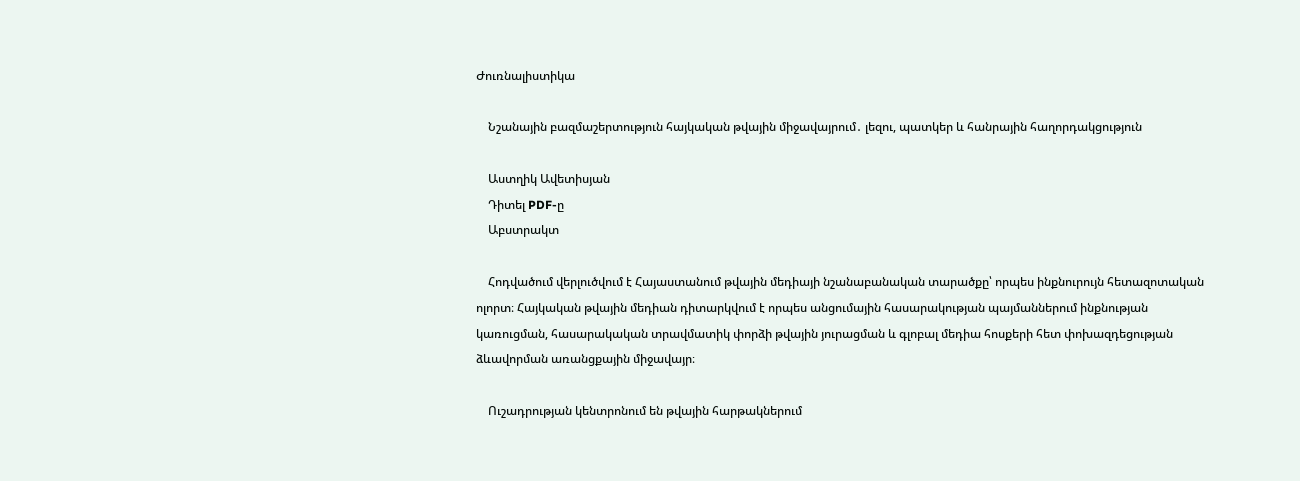Ժուռնալիստիկա

    Նշանային բազմաշերտություն հայկական թվային միջավայրում․ լեզու, պատկեր և հանրային հաղորդակցություն

    Աստղիկ Ավետիսյան
    Դիտել PDF-ը
    Աբստրակտ

    Հոդվածում վերլուծվում է Հայաստանում թվային մեդիայի նշանաբանական տարածքը՝ որպես ինքնուրույն հետազոտական ոլորտ։ Հայկական թվային մեդիան դիտարկվում է որպես անցումային հասարակության պայմաններում ինքնության կառուցման, հասարակական տրավմատիկ փորձի թվային յուրացման և գլոբալ մեդիա հոսքերի հետ փոխազդեցության ձևավորման առանցքային միջավայր։

    Ուշադրության կենտրոնում են թվային հարթակներում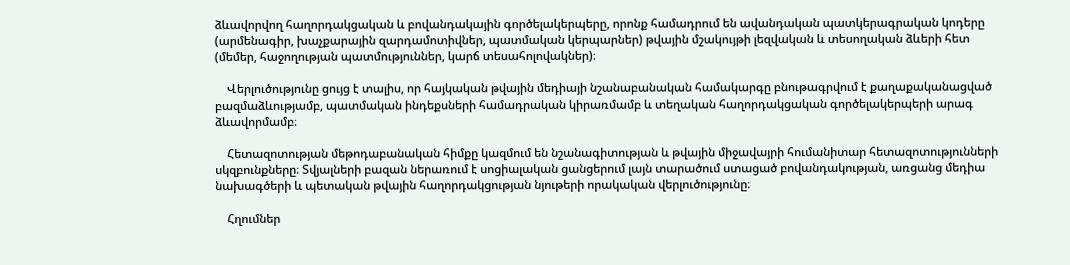ձևավորվող հաղորդակցական և բովանդակային գործելակերպերը, որոնք համադրում են ավանդական պատկերագրական կոդերը (արմենագիր, խաչքարային զարդամոտիվներ, պատմական կերպարներ) թվային մշակույթի լեզվական և տեսողական ձևերի հետ (մեմեր, հաջողության պատմություններ, կարճ տեսահոլովակներ)։

    Վերլուծությունը ցույց է տալիս, որ հայկական թվային մեդիայի նշանաբանական համակարգը բնութագրվում է քաղաքականացված բազմաձևությամբ, պատմական ինդեքսների համադրական կիրառմամբ և տեղական հաղորդակցական գործելակերպերի արագ ձևավորմամբ։

    Հետազոտության մեթոդաբանական հիմքը կազմում են նշանագիտության և թվային միջավայրի հումանիտար հետազոտությունների սկզբունքները։ Տվյալների բազան ներառում է սոցիալական ցանցերում լայն տարածում ստացած բովանդակության, առցանց մեդիա նախագծերի և պետական թվային հաղորդակցության նյութերի որակական վերլուծությունը։

    Հղումներ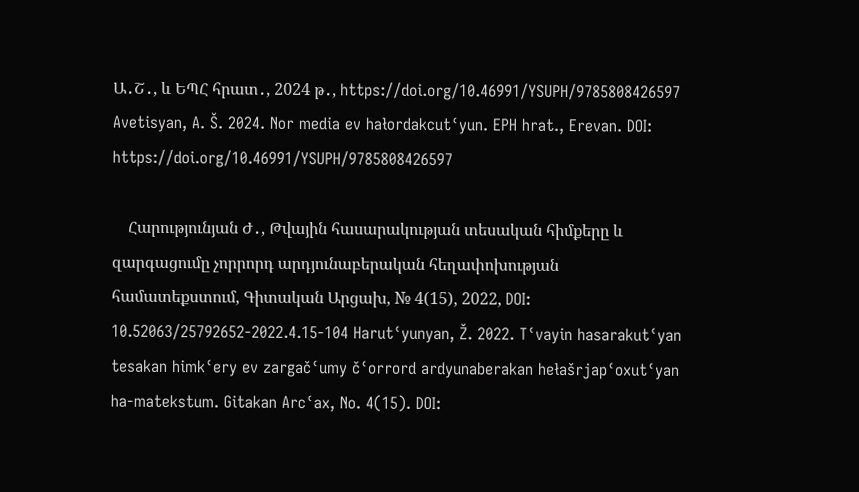Ա․Շ․, և ԵՊՀ հրատ․, 2024 թ․, https://doi.org/10.46991/YSUPH/9785808426597 Avetisyan, A. Š. 2024. Nor media ev hałordakcutʿyun. EPH hrat., Erevan. DOI: https://doi.org/10.46991/YSUPH/9785808426597

    Հարությունյան Ժ․, Թվային հասարակության տեսական հիմքերը և զարգացումը չորրորդ արդյունաբերական հեղափոխության համատեքստում, Գիտական Արցախ, № 4(15), 2022, DOI: 10.52063/25792652-2022.4.15-104 Harutʿyunyan, Ž. 2022. Tʿvayin hasarakutʿyan tesakan himkʿery ev zargačʿumy čʿorrord ardyunaberakan hełašrjapʿoxutʿyan ha-matekstum. Gitakan Arcʿax, No. 4(15). DOI: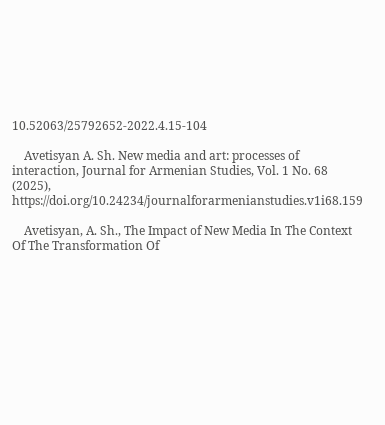10.52063/25792652-2022.4.15-104

    Avetisyan A. Sh. New media and art: processes of interaction, Journal for Armenian Studies, Vol. 1 No. 68 (2025), https://doi.org/10.24234/journalforarmenianstudies.v1i68.159

    Avetisyan, A. Sh., The Impact of New Media In The Context Of The Transformation Of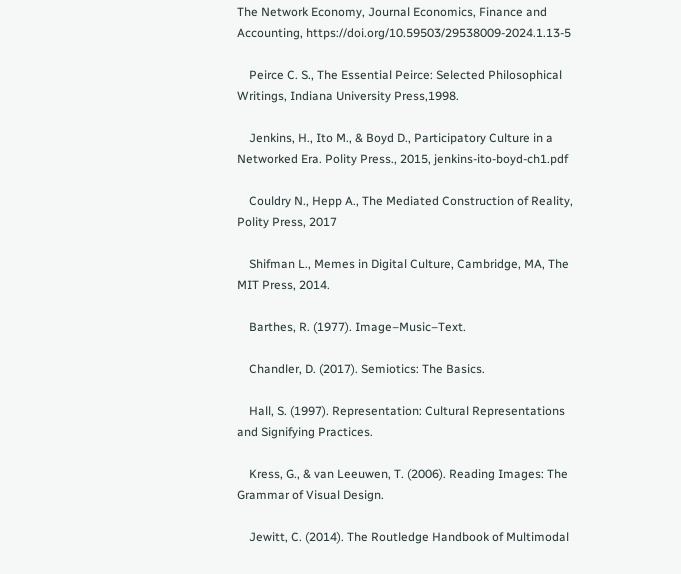The Network Economy, Journal Economics, Finance and Accounting, https://doi.org/10.59503/29538009-2024.1.13-5

    Peirce C. S., The Essential Peirce: Selected Philosophical Writings, Indiana University Press,1998.

    Jenkins, H., Ito M., & Boyd D., Participatory Culture in a Networked Era. Polity Press., 2015, jenkins-ito-boyd-ch1.pdf

    Couldry N., Hepp A., The Mediated Construction of Reality, Polity Press, 2017

    Shifman L., Memes in Digital Culture, Cambridge, MA, The MIT Press, 2014.

    Barthes, R. (1977). Image–Music–Text.

    Chandler, D. (2017). Semiotics: The Basics.

    Hall, S. (1997). Representation: Cultural Representations and Signifying Practices.

    Kress, G., & van Leeuwen, T. (2006). Reading Images: The Grammar of Visual Design.

    Jewitt, C. (2014). The Routledge Handbook of Multimodal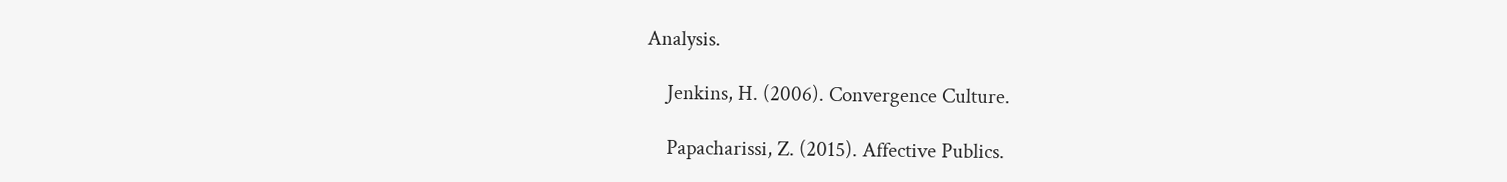Analysis.

    Jenkins, H. (2006). Convergence Culture.

    Papacharissi, Z. (2015). Affective Publics.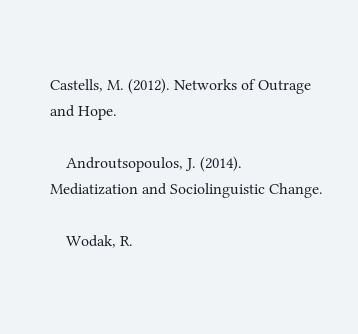Castells, M. (2012). Networks of Outrage and Hope.

    Androutsopoulos, J. (2014). Mediatization and Sociolinguistic Change.

    Wodak, R.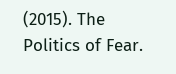(2015). The Politics of Fear.